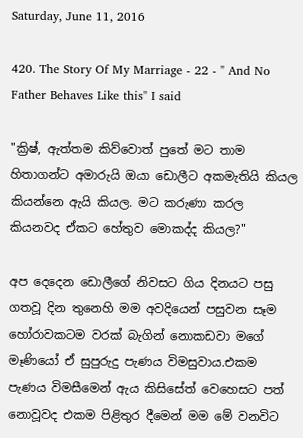Saturday, June 11, 2016

420. The Story Of My Marriage - 22 - " And No Father Behaves Like this" I said

"ක්‍රිෂ්, ඇත්තම කිව්වොත් පුතේ මට තාම හිතාගන්ට අමාරුයි ඔයා ඩොලීට අකමැතියි කියල කියන්නෙ ඇයි කියල. මට කරුණා කරල කියනවද ඒකට හේතුව මොකද්ද කියල?"

අප දෙදෙන ඩොලීගේ නිවසට ගිය දිනයට පසු ගතවූ දින තුනෙහි මම අවදියෙන් පසුවන සෑම හෝරාවකටම වරක් බැගින් නොකඩවා මගේ මෑණියෝ ඒ සුපුරුදු පැණය විමසුවාය.එකම පැණය විමසීමෙන් ඇය කිසිසේත් වෙහෙසට පත් නොවූවද එකම පිළිතුර දීමෙන් මම මේ වනවිට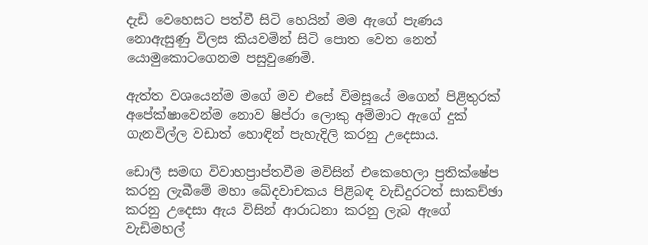දැඩි වෙහෙසට පත්වී සිටි හෙයින් මම ඇගේ පැණය නොඇසුණු විලස කියවමින් සිටි පොත වෙත නෙත් යොමුකොටගෙනම පසුවුණෙමි.

ඇත්ත වශයෙන්ම මගේ මව එසේ විමසූයේ මගෙන් පිළිතුරක් අපේක්ෂාවෙන්ම නොව ෂිප්රා ලොකු අම්මාට ඇගේ දුක් ගැනවිල්ල වඩාත් හොඳින් පැහැදිලි කරනු උදෙසාය.

ඩොලී සමඟ විවාහප්‍රාප්තවීම මවිසින් එකෙහෙලා ප්‍රතික්ෂේප කරනු ලැබීමේ මහා ඛේදවාචකය පිළිබඳ වැඩිදුරටත් සාකච්ඡා කරනු උදෙසා ඇය විසින් ආරාධනා කරනු ලැබ ඇගේ වැඩිමහල්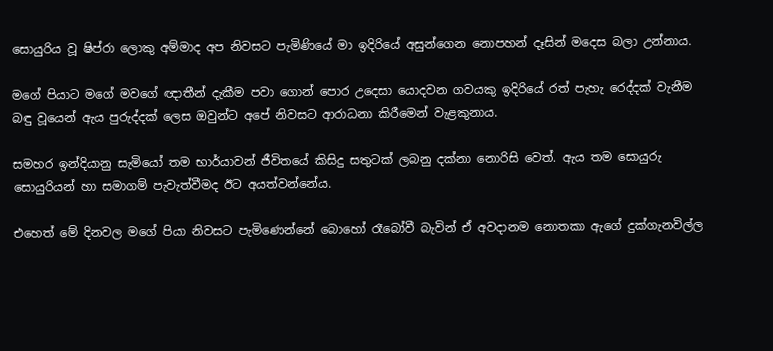සොයුරිය වූ ෂිප්රා ලොකු අම්මාද අප නිවසට පැමිණියේ මා ඉදිරියේ අසුන්ගෙන නොපහන් දෑසින් මදෙස බලා උන්නාය.

මගේ පියාට මගේ මවගේ ඥාතීන් දැකීම පවා ගොන් පොර උදෙසා යොදවන ගවයකු ඉදිරියේ රත් පැහැ රෙද්දක් වැනීම බඳු වූයෙන් ඇය පුරුද්දක් ලෙස ඔවුන්ට අපේ නිවසට ආරාධනා කිරීමෙන් වැළකුනාය.

සමහර ඉන්දියානු සැමියෝ තම භාර්යාවන් ජීවිතයේ කිසිදු සතුටක් ලබනු දක්නා නොරිසි වෙත්. ඇය තම සොයුරු සොයුරියන් හා සමාගම් පැවැත්වීමද ඊට අයත්වන්නේය.

එහෙත් මේ දිනවල මගේ පියා නිවසට පැමිණෙන්නේ බොහෝ රෑබෝවී බැවින් ඒ අවදානම නොතකා ඇගේ දුක්ගැනවිල්ල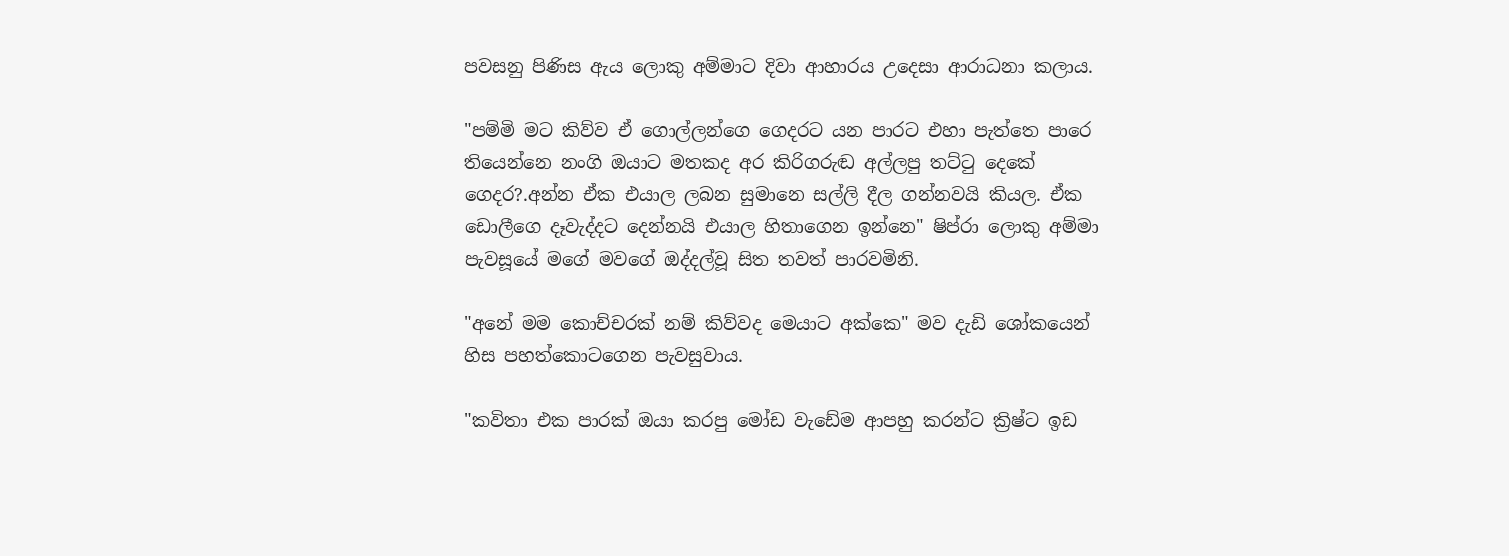පවසනු පිණිස ඇය ලොකු අම්මාට දිවා ආහාරය උදෙසා ආරාධනා කලාය.

"පම්මි මට කිව්ව ඒ ගොල්ලන්ගෙ ගෙදරට යන පාරට එහා පැත්තෙ පාරෙ තියෙන්නෙ නංගි ඔයාට මතකද අර කිරිගරුඬ අල්ලපු තට්ටු දෙකේ ගෙදර?.අන්න ඒක එයාල ලබන සුමානෙ සල්ලි දීල ගන්නවයි කියල. ඒක ඩොලීගෙ දෑවැද්දට දෙන්නයි එයාල හිතාගෙන ඉන්නෙ" ෂිප්රා ලොකු අම්මා පැවසූයේ මගේ මවගේ ඔද්දල්වූ සිත තවත් පාරවමිනි.

"අනේ මම කොච්චරක් නම් කිව්වද මෙයාට අක්කෙ" මව දැඩි ශෝකයෙන් හිස පහත්කොටගෙන පැවසුවාය.

"කවිතා එක පාරක් ඔයා කරපු මෝඩ වැඩේම ආපහු කරන්ට ක්‍රිෂ්ට ඉඩ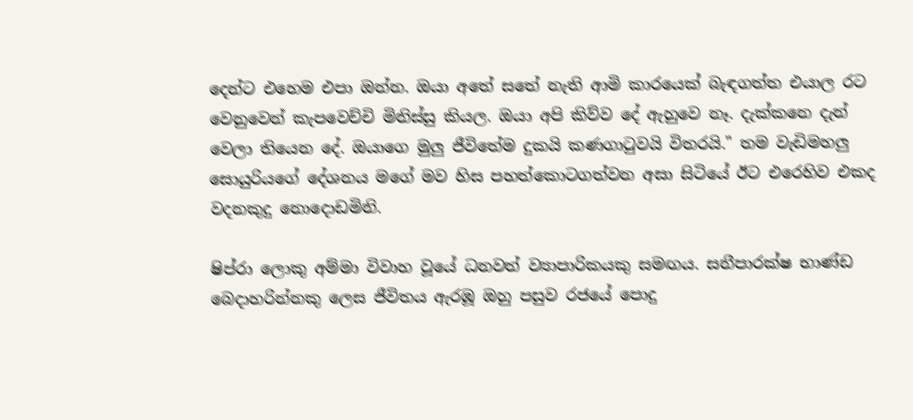දෙන්ට එහෙම එපා ඔන්න. ඔයා අතේ සතේ නැති ආමි කාරයෙක් බැඳගත්ත එයාල රට වෙනුවෙන් කැපවෙච්චි මිනිස්සු කියල. ඔයා අපි කිව්ව දේ ඇහුවෙ නෑ. දැක්කනෙ දැන් වෙලා තියෙන දේ. ඔයාගෙ මුලු ජීවිතේම දුකයි කණගාටුවයි විතරයි." තම වැඩිමහලු සොයුරියගේ දේශනය මගේ මව හිස පහත්කොටගත්වන අසා සිටියේ ඊට එරෙහිව එකද වදනකුදු නොදොඩමිනි.

ෂිප්රා ලොකු අම්මා විවාහ වූයේ ධනවත් ව්‍යාපාරිකයකු සමඟය. සනීපාරක්ෂ භාණ්ඩ බෙදාහරින්නකු ලෙස ජීවිතය ඇරඹූ ඔහු පසුව රජයේ පොදු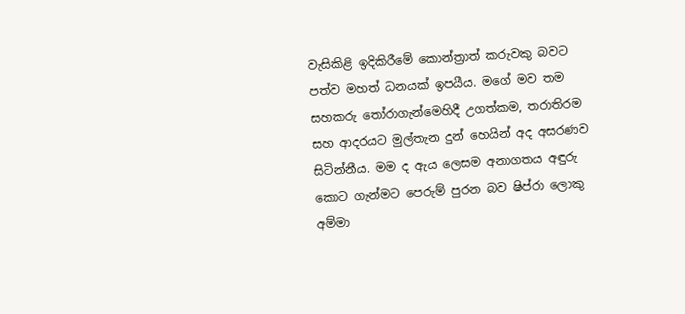වැසිකිළි ඉදිකිරීමේ කොන්ත්‍රාත් කරුවකු බවට පත්ව මහත් ධනයක් ඉපයීය. මගේ මව තම සහකරු තෝරාගැන්මෙහිදී උගත්කම, තරාතිරම සහ ආදරයට මුල්තැන දුන් හෙයින් අද අසරණව සිටින්නීය. මම ද ඇය ලෙසම අනාගතය අඳුරු කොට ගැන්මට පෙරුම් පුරන බව ෂිප්රා ලොකු අම්මා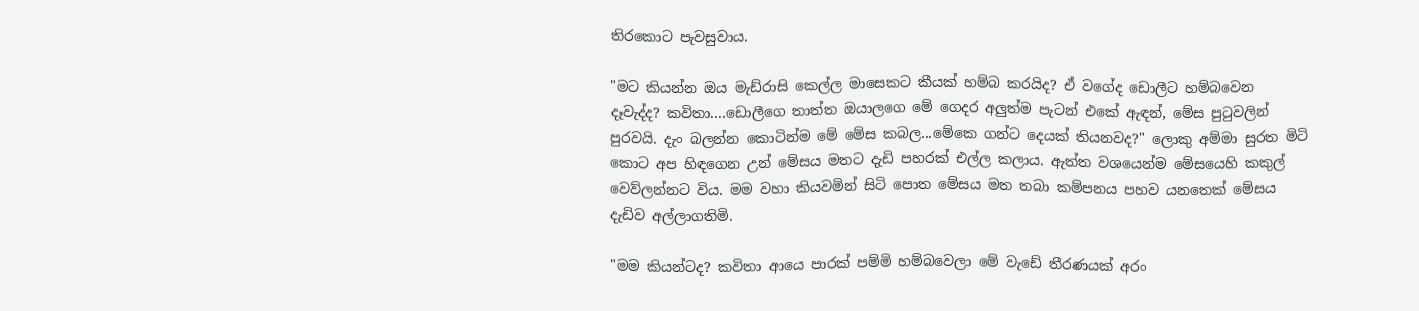තිරකොට පැවසුවාය.

"මට කියන්න ඔය මැඩ්රාසි කෙල්ල මාසෙකට කීයක් හම්බ කරයිද? ඒ වගේද ඩොලීට හම්බවෙන දෑවැද්ද? කවිතා....ඩොලීගෙ තාත්ත ඔයාලගෙ මේ ගෙදර අලුත්ම පැටන් එකේ ඇඳන්, මේස පුටුවලින් පුරවයි. දැං බලන්න කොටින්ම මේ මේස කබල...මේකෙ ගන්ට දෙයක් තියනවද?" ලොකු අම්මා සුරත මිටි කොට අප හිඳගෙන උන් මේසය මතට දැඩි පහරක් එල්ල කලාය. ඇත්ත වශයෙන්ම මේසයෙහි කකුල් වෙව්ලන්නට විය. මම වහා කියවමින් සිටි පොත මේසය මත තබා කම්පනය පහව යනතෙක් මේසය දැඩිව අල්ලාගතිමි.

"මම කියන්ටද? කවිතා ආයෙ පාරක් පම්මි හම්බවෙලා මේ වැඩේ තීරණයක් අරං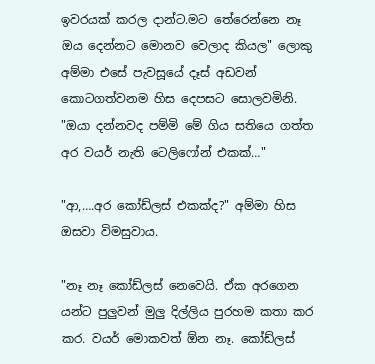ඉවරයක් කරල දාන්ට.මට තේරෙන්නෙ නෑ ඔය දෙන්නට මොනව වෙලාද කියල" ලොකු අම්මා එසේ පැවසූයේ දෑස් අඩවන් කොටගත්වනම හිස දෙපසට සොලවමිනි. "ඔයා දන්නවද පම්මි මේ ගිය සතියෙ ගත්ත අර වයර් නැති ටෙලිෆෝන් එකක්…"

"ආ,….අර කෝඩ්ලස් එකක්ද?" අම්මා හිස ඔසවා විමසුවාය.

"නෑ නෑ කෝඩ්ලස් නෙවෙයි. ඒක අරගෙන යන්ට පුලුවන් මුලු දිල්ලිය පුරහම කතා කර කර. වයර් මොකවත් ඕන නෑ. කෝඩ්ලස්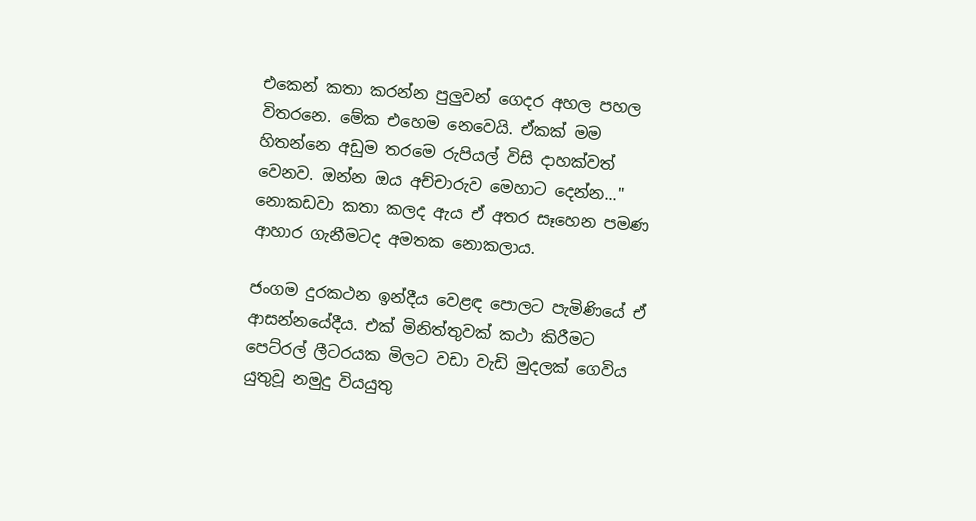එකෙන් කතා කරන්න පුලුවන් ගෙදර අහල පහල විතරනෙ. මේක එහෙම නෙවෙයි. ඒකක් මම හිතන්නෙ අඩුම තරමෙ රුපියල් විසි දාහක්වත් වෙනව. ඔන්න ඔය අච්චාරුව මෙහාට දෙන්න..." නොකඩවා කතා කලද ඇය ඒ අතර සෑහෙන පමණ ආහාර ගැනීමටද අමතක නොකලාය.

ජංගම දුරකථන ඉන්දීය වෙළඳ පොලට පැමිණියේ ඒ ආසන්නයේදීය. එක් මිනිත්තුවක් කථා කිරීමට පෙට්රල් ලීටරයක මිලට වඩා වැඩි මුදලක් ගෙවිය යුතුවූ නමුදු වියයුතු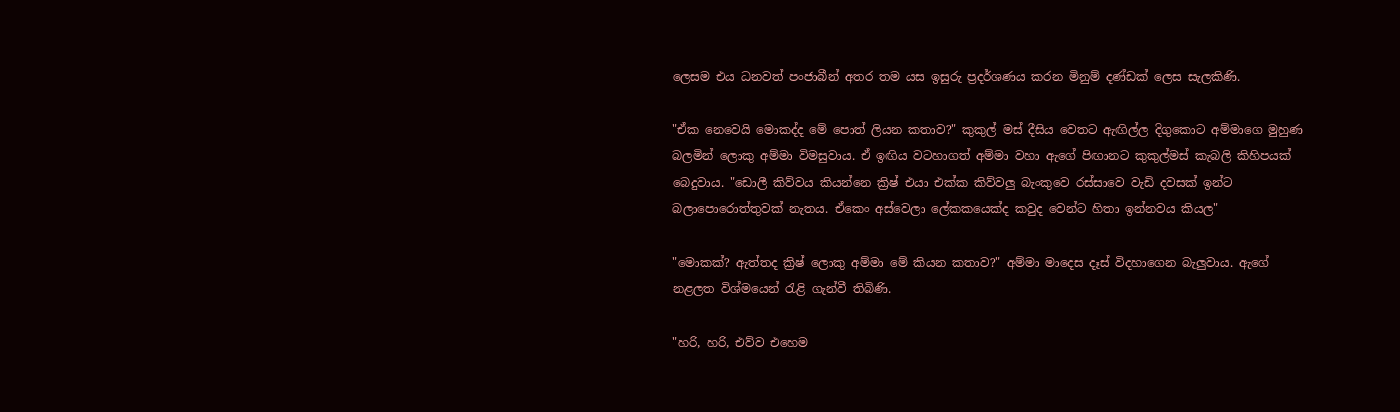ලෙසම එය ධනවත් පංජාබීන් අතර තම යස ඉසුරු ප්‍රදර්ශණය කරන මිනුම් දණ්ඩක් ලෙස සැලකිණි.

"ඒක නෙවෙයි මොකද්ද මේ පොත් ලියන කතාව?" කුකුල් මස් දීසිය වෙතට ඇඟිල්ල දිගුකොට අම්මාගෙ මුහුණ බලමින් ලොකු අම්මා විමසුවාය. ඒ ඉඟිය වටහාගත් අම්මා වහා ඇගේ පිඟානට කුකුල්මස් කැබලි කිහිපයක් බෙදුවාය. "ඩොලී කිව්වය කියන්නෙ ක්‍රිෂ් එයා එක්ක කිව්වලු බැංකුවෙ රස්සාවෙ වැඩි දවසක් ඉන්ට බලාපොරොත්තුවක් නැතය. ඒකෙං අස්වෙලා ලේකකයෙක්ද කවුද වෙන්ට හිතා ඉන්නවය කියල"

"මොකක්? ඇත්තද ක්‍රිෂ් ලොකු අම්මා මේ කියන කතාව?" අම්මා මාදෙස දෑස් විදහාගෙන බැලුවාය. ඇගේ නළලත විශ්මයෙන් රැළි ගැන්වී තිබිණි.

"හරි, හරි, එව්ව එහෙම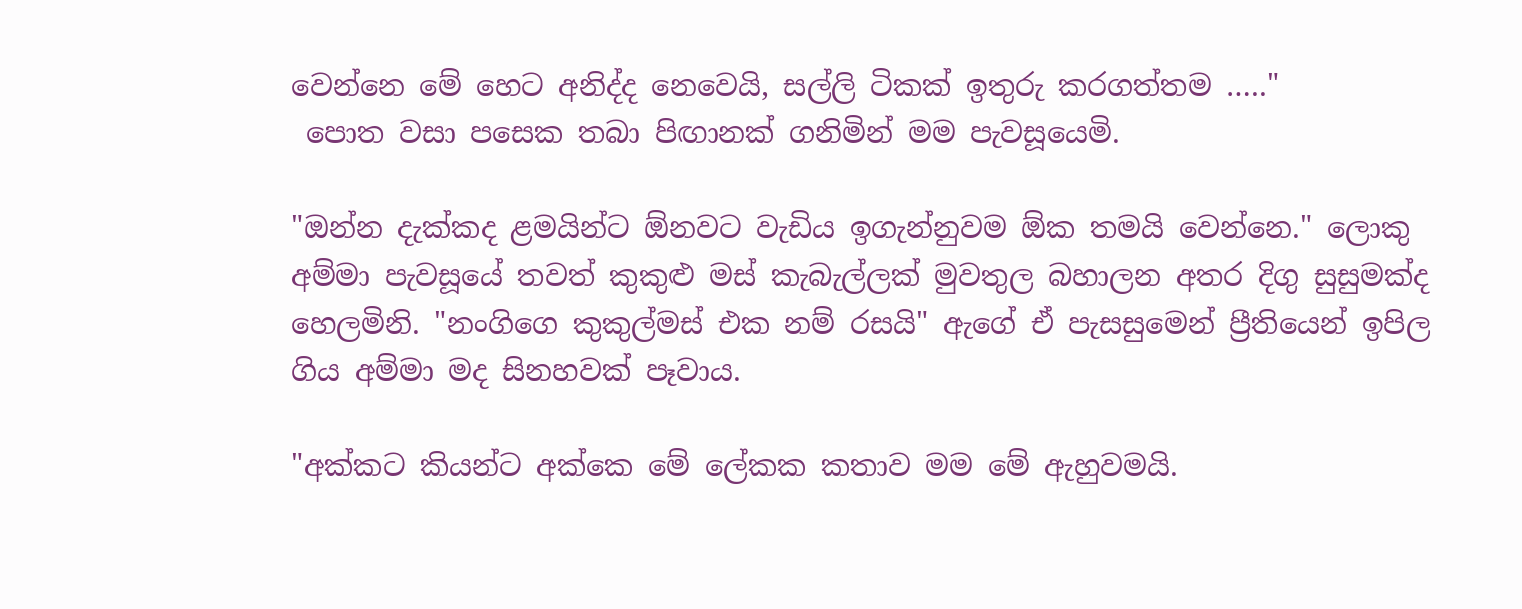වෙන්නෙ මේ හෙට අනිද්ද නෙවෙයි, සල්ලි ටිකක් ඉතුරු කරගත්තම ….."
 පොත වසා පසෙක තබා පිඟානක් ගනිමින් මම පැවසූයෙමි.

"ඔන්න දැක්කද ළමයින්ට ඕනවට වැඩිය ඉගැන්නුවම ඕක තමයි වෙන්නෙ." ලොකු අම්මා පැවසූයේ තවත් කුකුළු මස් කැබැල්ලක් මුවතුල බහාලන අතර දිගු සුසුමක්ද හෙලමිනි. "නංගිගෙ කුකුල්මස් එක නම් රසයි" ඇගේ ඒ පැසසුමෙන් ප්‍රීතියෙන් ඉපිල ගිය අම්මා මද සිනහවක් පෑවාය.

"අක්කට කියන්ට අක්කෙ මේ ලේකක කතාව මම මේ ඇහුවමයි.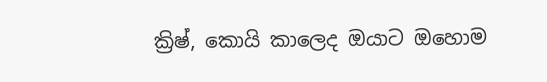ක්‍රිෂ්, කොයි කාලෙද ඔයාට ඔහොම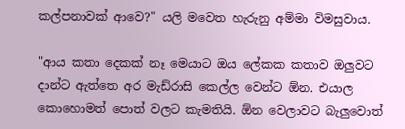කල්පනාවක් ආවෙ?" යලි මවෙත හැරුනු අම්මා විමසුවාය.

"ආය කතා දෙකක් නෑ මෙයාට ඔය ලේකක කතාව ඔලුවට දාන්ට ඇත්තෙ අර මැඩ්රාසි කෙල්ල වෙන්ට ඕන. එයාල කොහොමත් පොත් වලට කැමතියි. ඕන වෙලාවට බැලුවොත්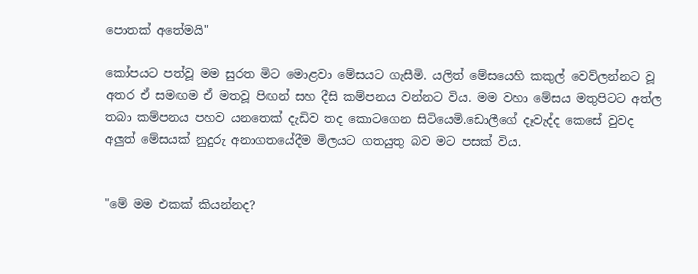පොතක් අතේමයි"

කෝපයට පත්වූ මම සුරත මිට මොළවා මේසයට ගැසීමි. යලිත් මේසයෙහි කකුල් වෙව්ලන්නට වූ අතර ඒ සමඟම ඒ මතවූ පිඟන් සහ දීසි කම්පනය වන්නට විය. මම වහා මේසය මතුපිටට අත්ල තබා කම්පනය පහව යනතෙක් දැඩිව තද කොටගෙන සිටියෙමි.ඩොලීගේ දෑවැද්ද කෙසේ වුවද අලුත් මේසයක් නුදුරු අනාගතයේදීම මිලයට ගතයුතු බව මට පසක් විය.


"මේ මම එකක් කියන්නද?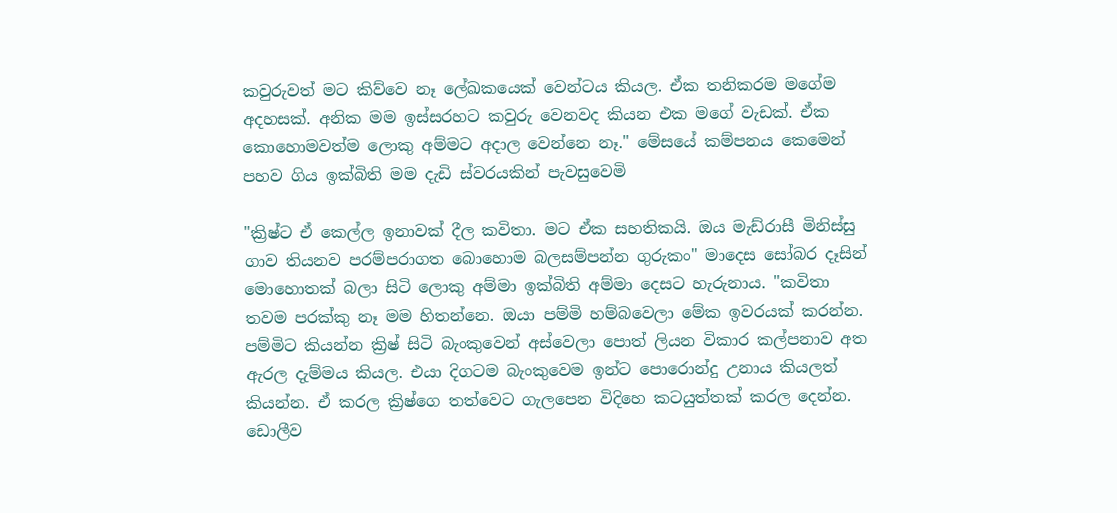කවුරුවත් මට කිව්වෙ නෑ ලේඛකයෙක් වෙන්ටය කියල. ඒක තනිකරම මගේම අදහසක්. අනික මම ඉස්සරහට කවුරු වෙනවද කියන එක මගේ වැඩක්. ඒක කොහොමවත්ම ලොකු අම්මට අදාල වෙන්නෙ නෑ." මේසයේ කම්පනය කෙමෙන් පහව ගිය ඉක්බිති මම දැඩි ස්වරයකින් පැවසුවෙමි

"ක්‍රිෂ්ට ඒ කෙල්ල ඉනාවක් දීල කවිතා. මට ඒක සහතිකයි. ඔය මැඩ්රාසී මිනිස්සු ගාව තියනව පරම්පරාගත බොහොම බලසම්පන්න ගුරුකං" මාදෙස සෝබර දෑසින් මොහොතක් බලා සිටි ලොකු අම්මා ඉක්බිති අම්මා දෙසට හැරුනාය. "කවිතා තවම පරක්කු නෑ මම හිතන්නෙ. ඔයා පම්මි හම්බවෙලා මේක ඉවරයක් කරන්න. පම්මිට කියන්න ක්‍රිෂ් සිටි බැංකුවෙන් අස්වෙලා පොත් ලියන විකාර කල්පනාව අත ඇරල දැම්මය කියල. එයා දිගටම බැංකුවෙම ඉන්ට පොරොන්දු උනාය කියලත් කියන්න. ඒ කරල ක්‍රිෂ්ගෙ තත්වෙට ගැලපෙන විදිහෙ කටයුත්තක් කරල දෙන්න. ඩොලීව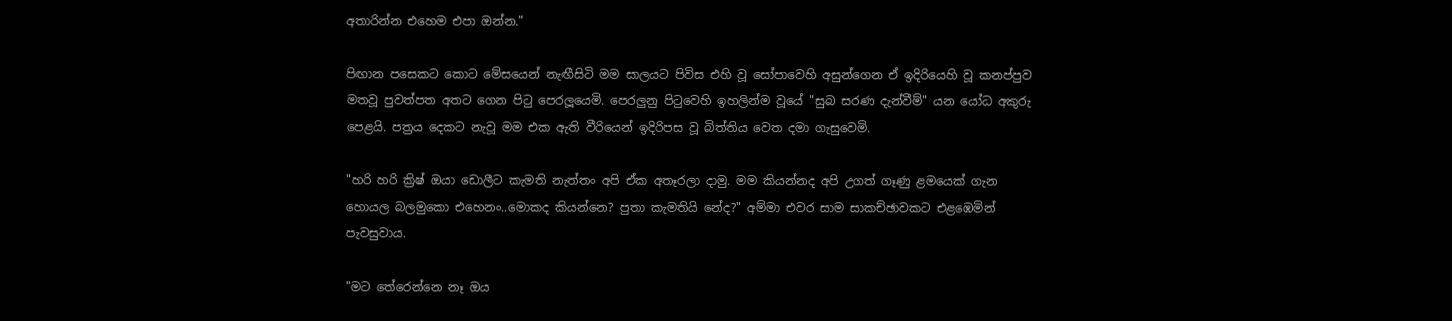අතාරින්න එහෙම එපා ඔන්න."

පිඟාන පසෙකට කොට මේසයෙන් නැඟීසිටි මම සාලයට පිවිස එහි වූ සෝපාවෙහි අසුන්ගෙන ඒ ඉදිරියෙහි වූ කනප්පුව මතවූ පුවත්පත අතට ගෙන පිටු පෙරලූයෙමි. පෙරලුනු පිටුවෙහි ඉහලින්ම වූයේ "සුබ සරණ දැන්වීම්" යන යෝධ අකුරු පෙළයි. පත්‍රය දෙකට නැවූ මම එක ඇති වීරියෙන් ඉදිරිපස වූ බිත්තිය වෙත දමා ගැසුවෙමි.

"හරි හරි ක්‍රිෂ් ඔයා ඩොලීට කැමති නැත්තං අපි ඒක අතෑරලා දාමු. මම කියන්නද අපි උගත් ගෑණු ළමයෙක් ගැන හොයල බලමුකො එහෙනං..මොකද කියන්නෙ? පුතා කැමතියි නේද?" අම්මා එවර සාම සාකච්ඡාවකට එළඹෙමින් පැවසුවාය.

"මට තේරෙන්නෙ නෑ ඔය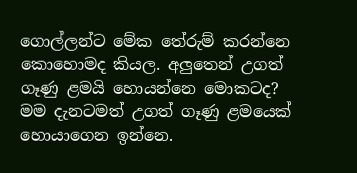ගොල්ලන්ට මේක තේරුම් කරන්නෙ කොහොමද කියල. අලුතෙන් උගත් ගෑණු ළමයි හොයන්නෙ මොකටද? මම දැනටමත් උගත් ගෑණු ළමයෙක් හොයාගෙන ඉන්නෙ.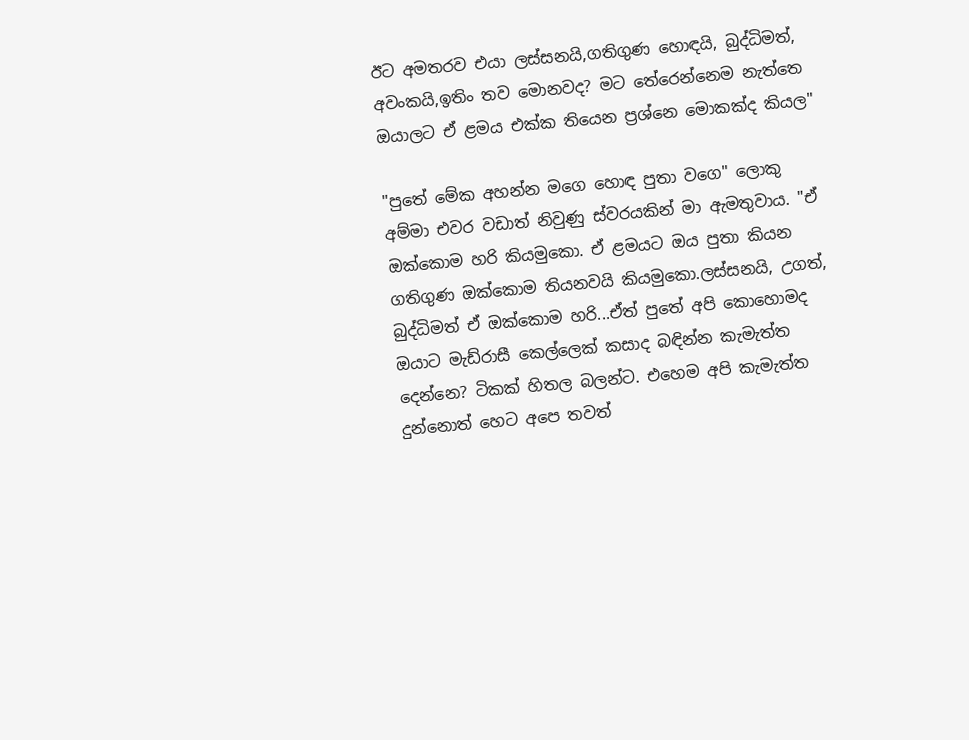ඊට අමතරව එයා ලස්සනයි,ගතිගුණ හොඳයි, බුද්ධිමත්, අවංකයි,ඉතිං තව මොනවද? මට තේරෙන්නෙම නැත්තෙ ඔයාලට ඒ ළමය එක්ක තියෙන ප්‍රශ්නෙ මොකක්ද කියල"

"පුතේ මේක අහන්න මගෙ හොඳ පුතා වගෙ" ලොකු අම්මා එවර වඩාත් නිවුණු ස්වරයකින් මා ඇමතුවාය. "ඒ ඔක්කොම හරි කියමුකො. ඒ ළමයට ඔය පුතා කියන ගතිගුණ ඔක්කොම තියනවයි කියමුකො.ලස්සනයි, උගත්, බුද්ධිමත් ඒ ඔක්කොම හරි...ඒත් පුතේ අපි කොහොමද ඔයාට මැඩ්රාසී කෙල්ලෙක් කසාද බඳින්න කැමැත්ත දෙන්නෙ? ටිකක් හිතල බලන්ට. එහෙම අපි කැමැත්ත දුන්නොත් හෙට අපෙ තවත්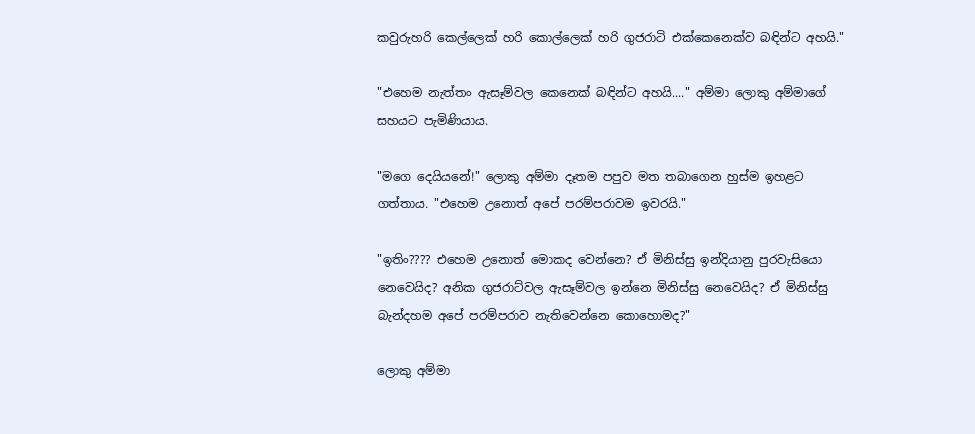කවුරුහරි කෙල්ලෙක් හරි කොල්ලෙක් හරි ගුජරාටි එක්කෙනෙක්ව බඳින්ට අහයි."

"එහෙම නැත්තං ඇසෑම්වල කෙනෙක් බඳින්ට අහයි...." අම්මා ලොකු අම්මාගේ සහයට පැමිණියාය.

"මගෙ දෙයියනේ!" ලොකු අම්මා දෑතම පපුව මත තබාගෙන හුස්ම ඉහළට ගත්තාය. "එහෙම උනොත් අපේ පරම්පරාවම ඉවරයි."

"ඉතිං???? එහෙම උනොත් මොකද වෙන්නෙ? ඒ මිනිස්සු ඉන්දියානු පුරවැසියො නෙවෙයිද? අනික ගුජරාට්වල ඇසෑම්වල ඉන්නෙ මිනිස්සු නෙවෙයිද? ඒ මිනිස්සු බැන්දහම අපේ පරම්පරාව නැතිවෙන්නෙ කොහොමද?"

ලොකු අම්මා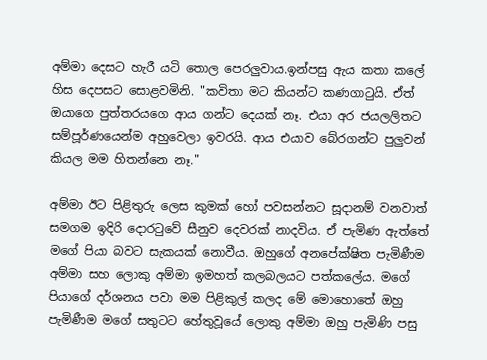අම්මා දෙසට හැරී යටි තොල පෙරලුවාය.ඉන්පසු ඇය කතා කලේ හිස දෙපසට සොළවමිනි. "කවිතා මට කියන්ට කණගාටුයි. ඒත් ඔයාගෙ පුත්තරයගෙ ආය ගන්ට දෙයක් නෑ. එයා අර ජයලලිතට සම්පූර්ණයෙන්ම අහුවෙලා ඉවරයි. ආය එයාව බේරගන්ට පුලුවන් කියල මම හිතන්නෙ නෑ."

අම්මා ඊට පිළිතුරු ලෙස කුමක් හෝ පවසන්නට සූදානම් වනවාත් සමගම ඉදිරි දොරටුවේ සීනුව දෙවරක් නාදවිය. ඒ පැමිණ ඇත්තේ මගේ පියා බවට සැකයක් නොවීය. ඔහුගේ අනපේක්ෂිත පැමිණීම අම්මා සහ ලොකු අම්මා ඉමහත් කලබලයට පත්කලේය. මගේ පියාගේ දර්ශනය පවා මම පිළිකුල් කලද මේ මොහොතේ ඔහු පැමිණීම මගේ සතුටට හේතුවූයේ ලොකු අම්මා ඔහු පැමිණි පසු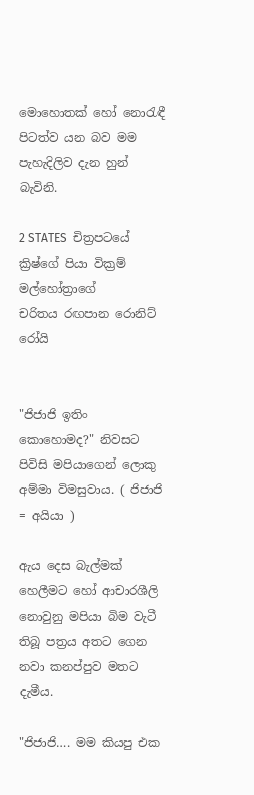මොහොතක් හෝ නොරැඳී පිටත්ව යන බව මම පැහැදිලිව දැන හුන් බැවිනි.

2 STATES  චිත්‍රපටයේ ක්‍රිෂ්ගේ පියා වික්‍රම් මල්හෝත්‍රාගේ
චරිතය රඟපාන රොනිට් රෝයි


"ජිජාජි ඉතිං කොහොමද?" නිවසට පිවිසි මපියාගෙන් ලොකු අම්මා විමසුවාය. ( ජිජාජි = අයියා )

ඇය දෙස බැල්මක් හෙලීමට හෝ ආචාරශීලි නොවුනු මපියා බිම වැටී තිබූ පත්‍රය අතට ගෙන නවා කනප්පුව මතට දැමීය.

"ජිජාජි…. මම කියපු එක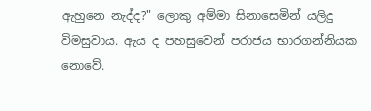ඇහුනෙ නැද්ද?" ලොකු අම්මා සිනාසෙමින් යලිදු විමසුවාය. ඇය ද පහසුවෙන් පරාජය භාරගන්නියක නොවේ.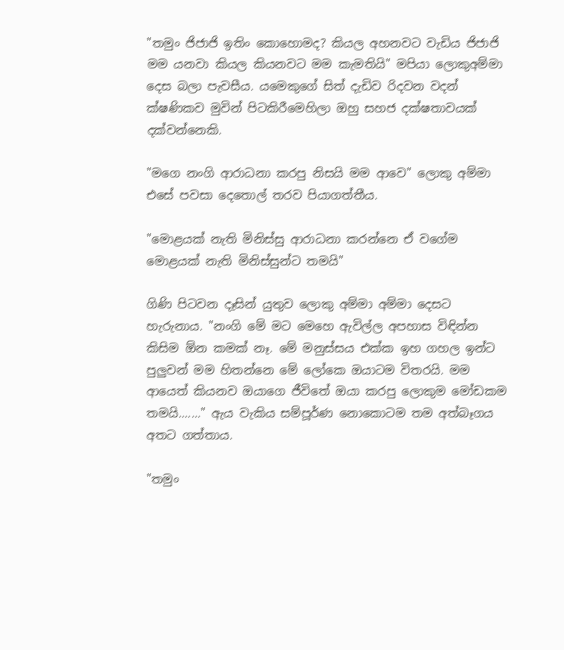"තමුං ජිජාජි ඉතිං කොහොමද? කියල අහනවට වැඩිය ජිජාජි මම යනවා කියල කියනවට මම කැමතියි" මපියා ලොකුඅම්මා දෙස බලා පැවසීය. යමෙකුගේ සිත් දැඩිව රිදවන වදන් ක්ෂණිකව මුවින් පිටකිරීමෙහිලා ඔහු සහජ දක්ෂතාවයක් දක්වන්නෙකි.

"මගෙ නංගි ආරාධනා කරපු නිසයි මම ආවෙ" ලොකු අම්මා එසේ පවසා දෙතොල් තරව පියාගත්තීය.

"මොළයක් නැති මිනිස්සු ආරාධනා කරන්නෙ ඒ වගේම මොළයක් නැති මිනිස්සුන්ට තමයි"

ගිණි පිටවන දෑසින් යුතුව ලොකු අම්මා අම්මා දෙසට හැරුනාය. "නංගි මේ මට මෙහෙ ඇවිල්ල අපහාස විඳින්න කිසිම ඕන කමක් නෑ. මේ මනුස්සය එක්ක ඉහ ගහල ඉන්ට පුලුවන් මම හිතන්නෙ මේ ලෝකෙ ඔයාටම විතරයි. මම ආයෙත් කියනව ඔයාගෙ ජීවිතේ ඔයා කරපු ලොකුම මෝඩකම තමයි......." ඇය වැකිය සම්පූර්ණ නොකොටම තම අත්බෑගය අතට ගත්තාය.

"තමුං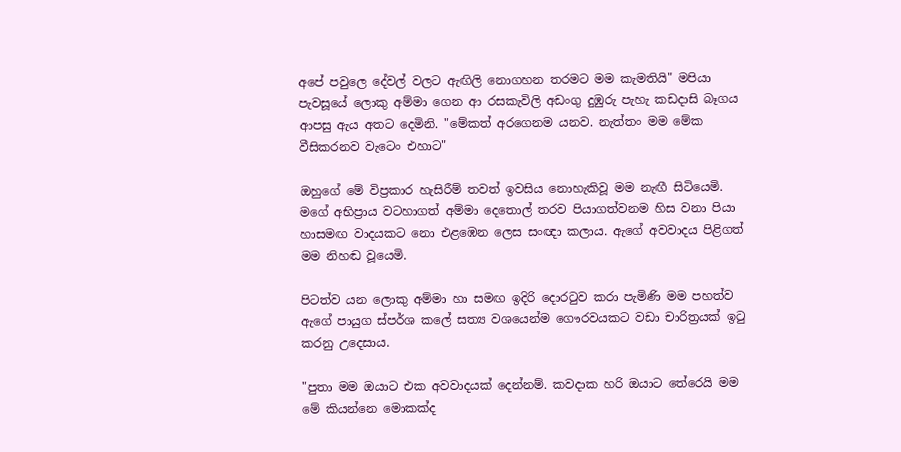අපේ පවුලෙ දේවල් වලට ඇඟිලි නොගහන තරමට මම කැමතියි" මපියා පැවසූයේ ලොකු අම්මා ගෙන ආ රසකැවිලි අඩංගු දුඹුරු පැහැ කඩදාසි බෑගය ආපසු ඇය අතට දෙමිනි. "මේකත් අරගෙනම යනව. නැත්තං මම මේක වීසිකරනව වැටෙං එහාට"

ඔහුගේ මේ විප්‍රකාර හැසිරීම් තවත් ඉවසිය නොහැකිවූ මම නැඟී සිටියෙමි. මගේ අභිප්‍රාය වටහාගත් අම්මා දෙතොල් තරව පියාගත්වනම හිස වනා පියා හාසමඟ වාදයකට නො එළඹෙන ලෙස සංඥා කලාය. ඇගේ අවවාදය පිළිගත් මම නිහඬ වූයෙමි.

පිටත්ව යන ලොකු අම්මා හා සමඟ ඉදිරි දොරටුව කරා පැමිණි මම පහත්ව ඇගේ පායුග ස්පර්ශ කලේ සත්‍ය වශයෙන්ම ගෞරවයකට වඩා චාරිත්‍රයක් ඉටු කරනු උදෙසාය.

"පුතා මම ඔයාට එක අවවාදයක් දෙන්නම්. කවදාක හරි ඔයාට තේරෙයි මම මේ කියන්නෙ මොකක්ද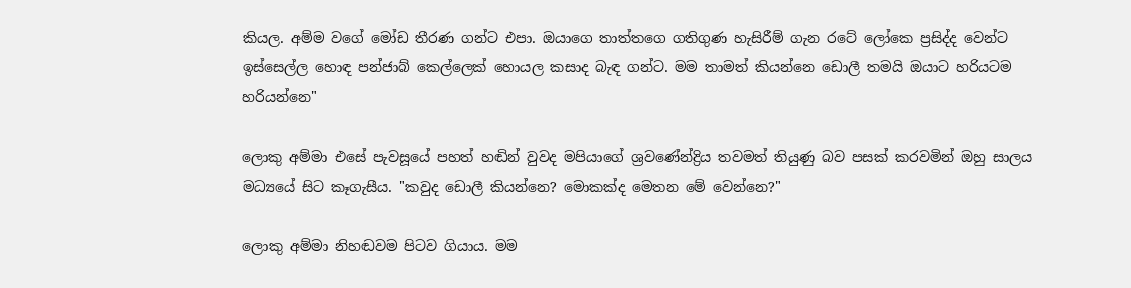කියල. අම්ම වගේ මෝඩ තීරණ ගන්ට එපා. ඔයාගෙ තාත්තගෙ ගතිගුණ හැසිරීම් ගැන රටේ ලෝකෙ ප්‍රසිද්ද වෙන්ට ඉස්සෙල්ල හොඳ පන්ජාබ් කෙල්ලෙක් හොයල කසාද බැඳ ගන්ට. මම තාමත් කියන්නෙ ඩොලී තමයි ඔයාට හරියටම හරියන්නෙ"

ලොකු අම්මා එසේ පැවසූයේ පහත් හඬින් වුවද මපියාගේ ශ්‍රවණේන්ද්‍රිය තවමත් තියුණු බව පසක් කරවමින් ඔහු සාලය මධ්‍යයේ සිට කෑගැසීය. "කවුද ඩොලී කියන්නෙ? මොකක්ද මෙතන මේ වෙන්නෙ?"

ලොකු අම්මා නිහඬවම පිටව ගියාය. මම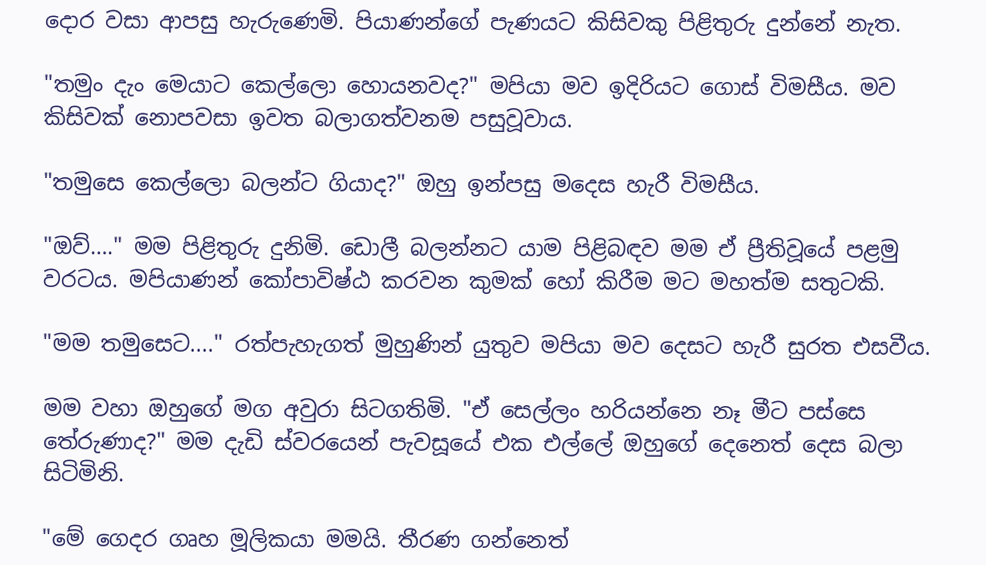දොර වසා ආපසු හැරුණෙමි. පියාණන්ගේ පැණයට කිසිවකු පිළිතුරු දුන්නේ නැත.

"තමුං දැං මෙයාට කෙල්ලො හොයනවද?" මපියා මව ඉදිරියට ගොස් විමසීය. මව කිසිවක් නොපවසා ඉවත බලාගත්වනම පසුවූවාය.

"තමුසෙ කෙල්ලො බලන්ට ගියාද?" ඔහු ඉන්පසු මදෙස හැරී විමසීය.

"ඔව්…." මම පිළිතුරු දුනිමි. ඩොලී බලන්නට යාම පිළිබඳව මම ඒ ප්‍රීතිවූයේ පළමු වරටය. මපියාණන් කෝපාවිෂ්ඨ කරවන කුමක් හෝ කිරීම මට මහත්ම සතුටකි.

"මම තමුසෙට...." රත්පැහැගත් මුහුණින් යුතුව මපියා මව දෙසට හැරී සුරත එසවීය.

මම වහා ඔහුගේ මග අවුරා සිටගතිමි. "ඒ සෙල්ලං හරියන්නෙ නෑ මීට පස්සෙ තේරුණාද?" මම දැඩි ස්වරයෙන් පැවසූයේ එක එල්ලේ ඔහුගේ දෙනෙත් දෙස බලා සිටිමිනි.

"මේ ගෙදර ගෘහ මූලිකයා මමයි. තීරණ ගන්නෙත්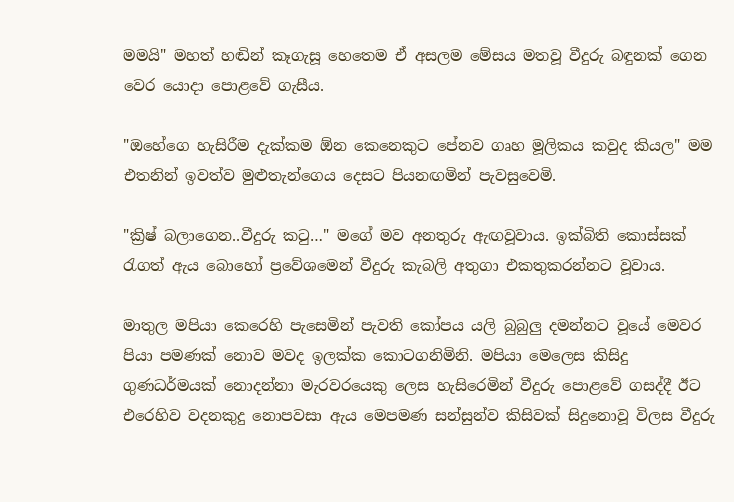මමයි" මහත් හඬින් කෑගැසූ හෙතෙම ඒ අසලම මේසය මතවූ වීදුරු බඳුනක් ගෙන වෙර යොදා පොළවේ ගැසීය.

"ඔහේගෙ හැසිරීම දැක්කම ඕන කෙනෙකුට පේනව ගෘහ මූලිකය කවුද කියල" මම එතනින් ඉවත්ව මුළුතැන්ගෙය දෙසට පියනඟමින් පැවසුවෙමි.

"ක්‍රිෂ් බලාගෙන..වීදුරු කටු…" මගේ මව අනතුරු ඇඟවූවාය. ඉක්බිති කොස්සක් රැගත් ඇය බොහෝ ප්‍රවේශමෙන් වීදුරු කැබලි අතුගා එකතුකරන්නට වූවාය.

මාතුල මපියා කෙරෙහි පැසෙමින් පැවති කෝපය යලි බුබුලු දමන්නට වූයේ මෙවර පියා පමණක් නොව මවද ඉලක්ක කොටගනිමිනි. මපියා මෙලෙස කිසිදු ගුණධර්මයක් නොදන්නා මැරවරයෙකු ලෙස හැසිරෙමින් වීදුරු පොළවේ ගසද්දී ඊට එරෙහිව වදනකුදු නොපවසා ඇය මෙපමණ සන්සුන්ව කිසිවක් සිදුනොවූ විලස වීදුරු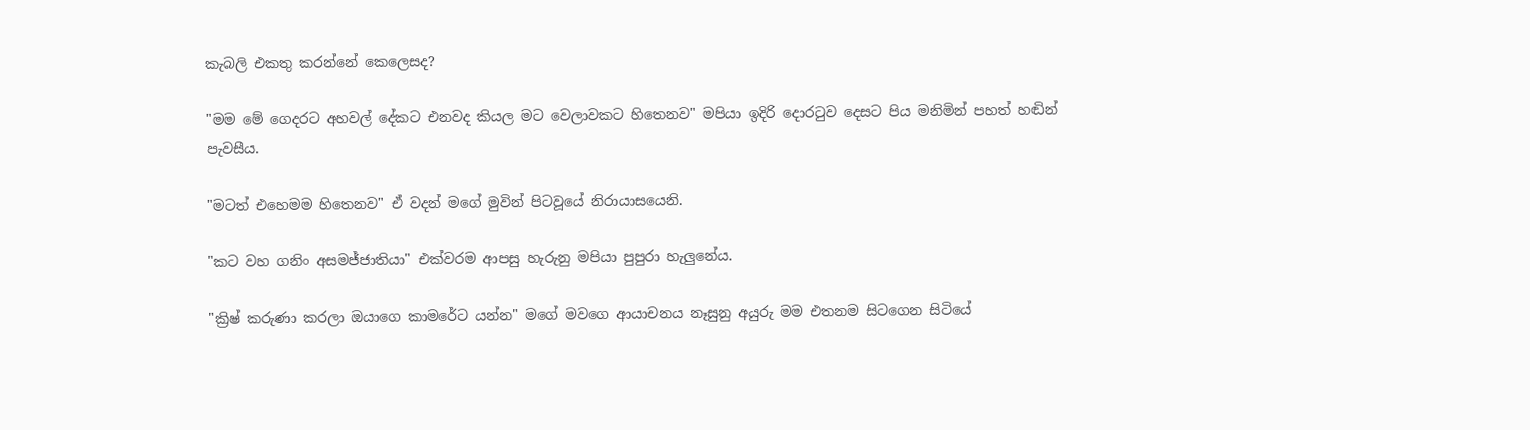කැබලි එකතු කරන්නේ කෙලෙසද?

"මම මේ ගෙදරට අහවල් දේකට එනවද කියල මට වෙලාවකට හිතෙනව" මපියා ඉදිරි දොරටුව දෙසට පිය මනිමින් පහත් හඬින් පැවසීය.

"මටත් එහෙමම හිතෙනව" ඒ වදන් මගේ මුවින් පිටවූයේ නිරායාසයෙනි.

"කට වහ ගනිං අසමජ්ජාතියා" එක්වරම ආපසු හැරුනු මපියා පුපුරා හැලුනේය.

"ක්‍රිෂ් කරුණා කරලා ඔයාගෙ කාමරේට යන්න" මගේ මවගෙ ආයාචනය නෑසුනු අයුරු මම එතනම සිටගෙන සිටියේ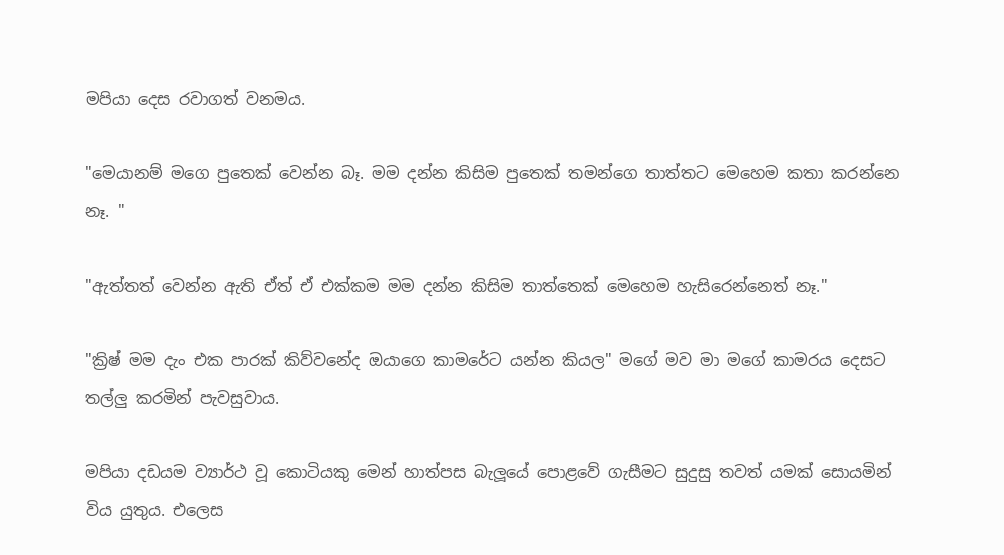මපියා දෙස රවාගත් වනමය.

"මෙයානම් මගෙ පුතෙක් වෙන්න බෑ. මම දන්න කිසිම පුතෙක් තමන්ගෙ තාත්තට මෙහෙම කතා කරන්නෙ නෑ. "

"ඇත්තත් වෙන්න ඇති ඒත් ඒ එක්කම මම දන්න කිසිම තාත්තෙක් මෙහෙම හැසිරෙන්නෙත් නෑ."

"ක්‍රිෂ් මම දැං එක පාරක් කිව්වනේද ඔයාගෙ කාමරේට යන්න කියල" මගේ මව මා මගේ කාමරය දෙසට තල්ලු කරමින් පැවසුවාය.

මපියා දඩයම ව්‍යාර්ථ වූ කොටියකු මෙන් හාත්පස බැලූයේ පොළවේ ගැසීමට සුදුසු තවත් යමක් සොයමින් විය යුතුය. එලෙස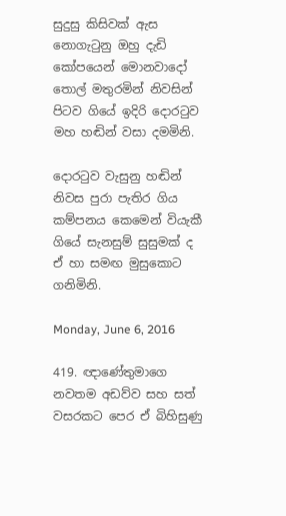සුදුසු කිසිවක් ඇස නොගැටුනු ඔහු දැඩි කෝපයෙන් මොනවාදෝ තොල් මතුරමින් නිවසින් පිටව ගියේ ඉදිරි දොරටුව මහ හඬින් වසා දමමිනි.

දොරටුව වැසුනු හඬින් නිවස පුරා පැතිර ගිය කම්පනය කෙමෙන් වියැකී ගියේ සැනසුම් සුසුමක් ද ඒ හා සමඟ මුසුකොට ගනිමිනි.

Monday, June 6, 2016

419. ඥාණේතුමාගෙ නවතම අඩව්ව සහ සත් වසරකට පෙර ඒ බිහිසුණු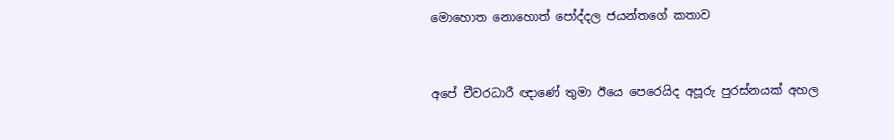මොහොත නොහොත් පෝද්දල ජයන්තගේ කතාව


අපේ චීවරධාරී ඥාණේ තුමා ඊයෙ පෙරෙයිද අපූරු පුරස්නයක් අහල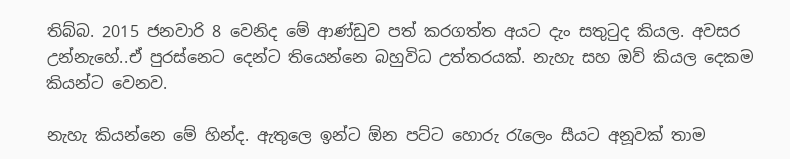තිබ්බ. 2015 ජනවාරි 8 වෙනිද මේ ආණ්ඩුව පත් කරගත්ත අයට දැං සතුටුද කියල. අවසර උන්නැහේ..ඒ පුරස්නෙට දෙන්ට තියෙන්නෙ බහුවිධ උත්තරයක්. නැහැ සහ ඔව් කියල දෙකම කියන්ට වෙනව.

නැහැ කියන්නෙ මේ හින්ද. ඇතුලෙ ඉන්ට ඕන පට්ට හොරු රැලෙං සීයට අනූවක් තාම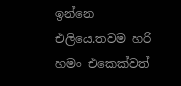ඉන්නෙ එලියෙ.තවම හරි හමං එකෙක්වත්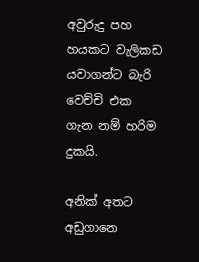අවුරුදු පහ හයකට වැලිකඩ යවාගන්ට බැරි වෙච්චි එක ගැන නම් හරිම දුකයි.

අනික් අතට අඩුගානෙ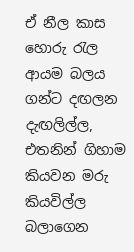ඒ නීල කාස හොරු රැල ආයම බලය ගන්ට දඟලන දැඟලිල්ල, එතනින් ගිහාම කියවන මරු කියවිල්ල බලාගෙන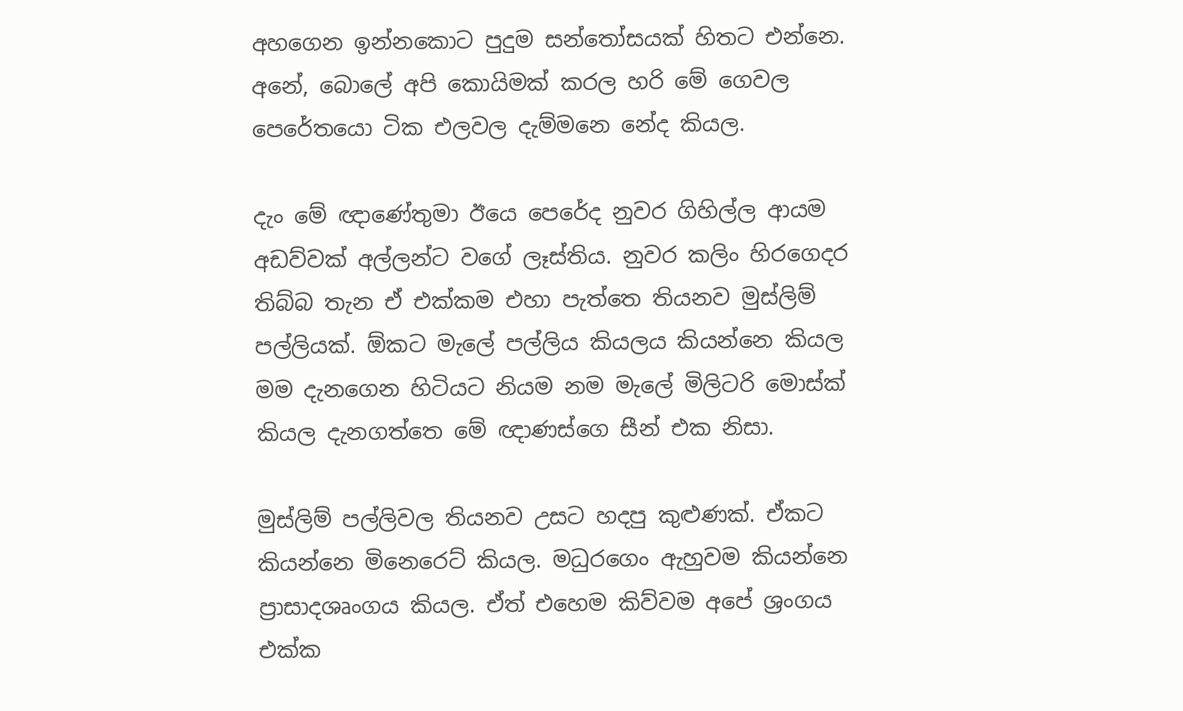අහගෙන ඉන්නකොට පුදුම සන්තෝසයක් හිතට එන්නෙ. අනේ, බොලේ අපි කොයිමක් කරල හරි මේ ගෙවල පෙරේතයො ටික එලවල දැම්මනෙ නේද කියල.

දැං මේ ඥාණේතුමා ඊයෙ පෙරේද නුවර ගිහිල්ල ආයම අඩව්වක් අල්ලන්ට වගේ ලෑස්තිය. නුවර කලිං හිරගෙදර තිබ්බ තැන ඒ එක්කම එහා පැත්තෙ තියනව මුස්ලිම් පල්ලියක්. ඕකට මැලේ පල්ලිය කියලය කියන්නෙ කියල මම දැනගෙන හිටියට නියම නම මැලේ මිලිටරි මොස්ක් කියල දැනගත්තෙ මේ ඥාණස්ගෙ සීන් එක නිසා.

මුස්ලිම් පල්ලිවල තියනව උසට හදපු කුළුණක්. ඒකට කියන්නෙ මිනෙරෙට් කියල. මධුරගෙං ඇහුවම කියන්නෙ ප්‍රාසාදශෘංගය කියල. ඒත් එහෙම කිව්වම අපේ ශ්‍රංගය එක්ක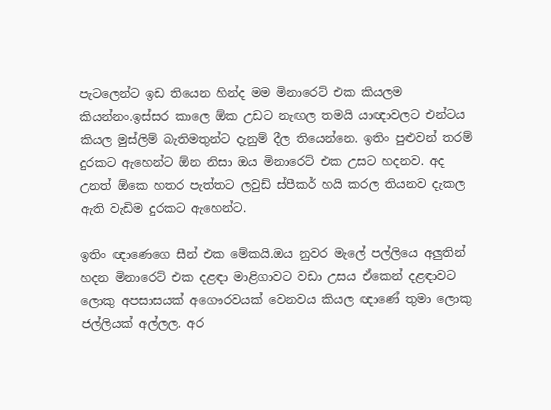පැටලෙන්ට ඉඩ තියෙන හින්ද මම මිනාරෙට් එක කියලම කියන්නං.ඉස්සර කාලෙ ඕක උඩට නැඟල තමයි යාඥාවලට එන්ටය කියල මුස්ලිම් බැතිමතුන්ට දැනුම් දීල තියෙන්නෙ. ඉතිං පුළුවන් තරම් දුරකට ඇහෙන්ට ඕන නිසා ඔය මිනාරෙට් එක උසට හදනව. අද උනත් ඕකෙ හතර පැත්තට ලවුඩ් ස්පීකර් හයි කරල තියනව දැකල ඇති වැඩිම දුරකට ඇහෙන්ට.

ඉතිං ඥාණෙගෙ සීන් එක මේකයි.ඔය නුවර මැලේ පල්ලියෙ අලුතින් හදන මිනාරෙට් එක දළඳා මාළිගාවට වඩා උසය ඒකෙන් දළඳාවට ලොකු අපසාසයක් අගෞරවයක් වෙනවය කියල ඥාණේ තුමා ලොකු ජල්ලියක් අල්ලල. අර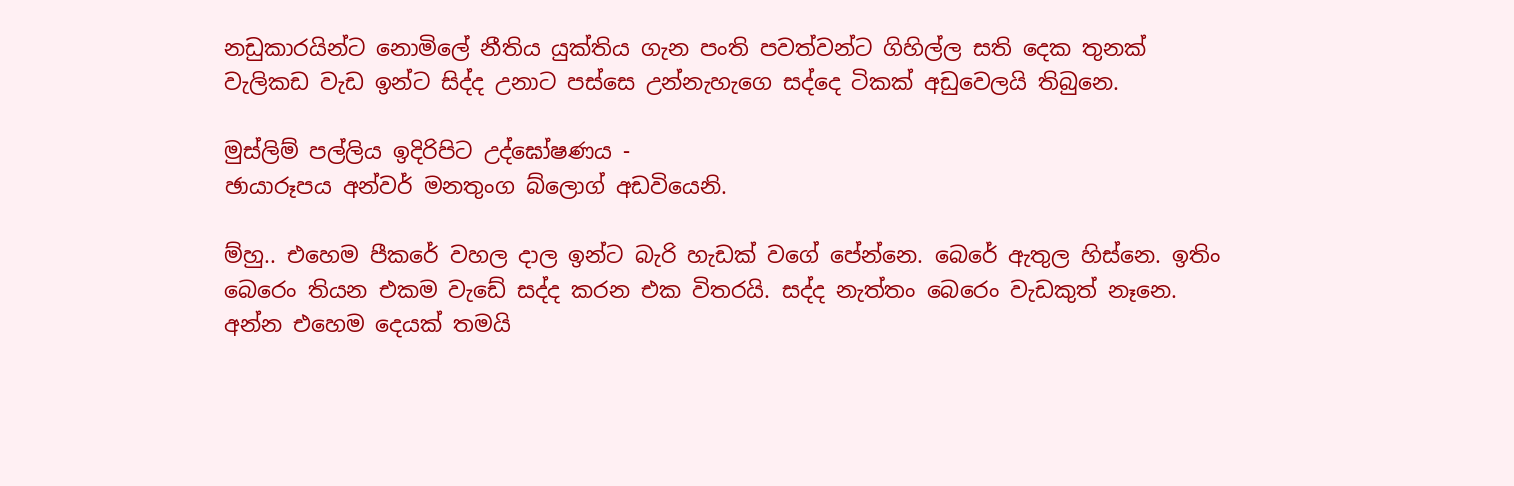නඩුකාරයින්ට නොමිලේ නීතිය යුක්තිය ගැන පංති පවත්වන්ට ගිහිල්ල සති දෙක තුනක් වැලිකඩ වැඩ ඉන්ට සිද්ද උනාට පස්සෙ උන්නැහැගෙ සද්දෙ ටිකක් අඩුවෙලයි තිබුනෙ.

මුස්ලිම් පල්ලිය ඉදිරිපිට උද්ඝෝෂණය -
ඡායාරූපය අන්වර් මනතුංග බ්ලොග් අඩවියෙනි.

ම්හු.. එහෙම පීකරේ වහල දාල ඉන්ට බැරි හැඩක් වගේ පේන්නෙ. බෙරේ ඇතුල හිස්නෙ. ඉතිං බෙරෙං තියන එකම වැඩේ සද්ද කරන එක විතරයි. සද්ද නැත්තං බෙරෙං වැඩකුත් නෑනෙ. අන්න එහෙම දෙයක් තමයි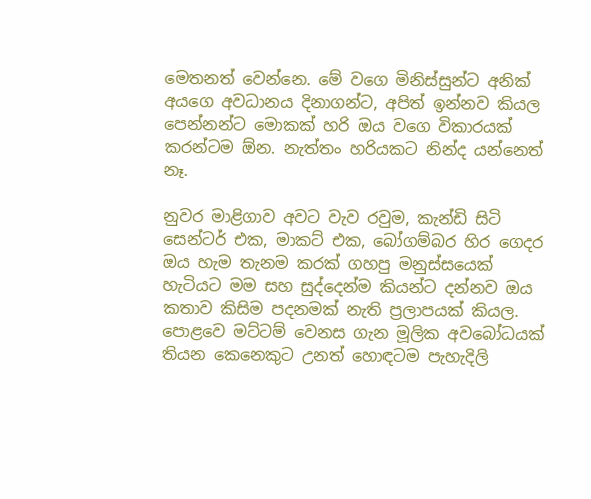මෙතනත් වෙන්නෙ. මේ වගෙ මිනිස්සුන්ට අනික් අයගෙ අවධානය දිනාගන්ට, අපිත් ඉන්නව කියල පෙන්නන්ට මොකක් හරි ඔය වගෙ විකාරයක් කරන්ටම ඕන. නැත්තං හරියකට නින්ද යන්නෙත් නෑ.

නුවර මාළිගාව අවට වැව රවුම, කැන්ඩි සිටි සෙන්ටර් එක, මාකට් එක, බෝගම්බර හිර ගෙදර ඔය හැම තැනම කරක් ගහපු මනුස්සයෙක් හැටියට මම සහ සුද්දෙන්ම කියන්ට දන්නව ඔය කතාව කිසිම පදනමක් නැති ප්‍රලාපයක් කියල. පොළවෙ මට්ටම් වෙනස ගැන මූලික අවබෝධයක් තියන කෙනෙකුට උනත් හොඳටම පැහැදිලි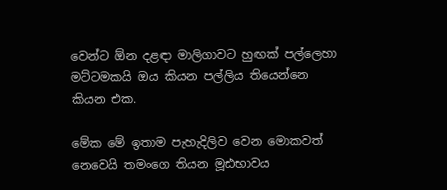වෙන්ට ඕන දළඳා මාලිගාවට හුඟක් පල්ලෙහා මට්ටමකයි ඔය කියන පල්ලිය තියෙන්නෙ කියන එක.

මේක මේ ඉතාම පැහැදිලිව වෙන මොකවත් නෙවෙයි තමංගෙ තියන මූඪභාවය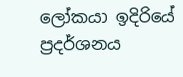ලෝකයා ඉදිරියේ ප්‍රදර්ශනය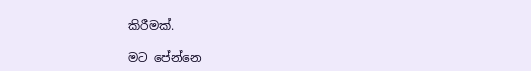කිරීමක්.

මට පේන්නෙ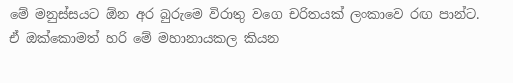මේ මනුස්සයට ඕන අර බුරුමෙ විරාතු වගෙ චරිතයක් ලංකාවෙ රඟ පාන්ට. ඒ ඔක්කොමත් හරි මේ මහානායකල කියන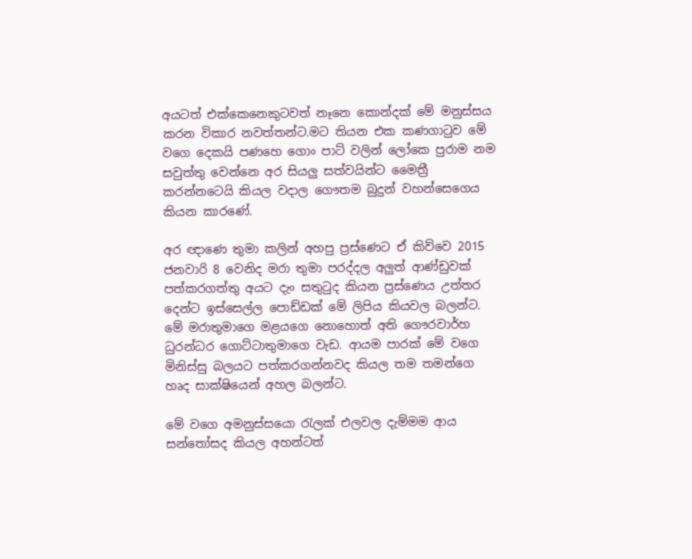අයටත් එක්කෙනෙකුටවත් නෑනෙ කොන්දක් මේ මනුස්සය කරන විකාර නවත්තන්ට.මට තියන එක කණගාටුව මේ වගෙ දෙකයි පණහෙ ගොං පාට් වලින් ලෝකෙ පුරාම නම සවුත්තු වෙන්නෙ අර සියලු සත්වයින්ට මෛත්‍රී කරන්නටෙයි කියල වදාල ගෞතම බුදුන් වහන්සෙගෙය කියන කාරණේ.

අර ඥාණෙ තුමා කලින් අහපු ප්‍රස්ණෙට ඒ කිව්වෙ 2015 ජනවාරි 8 වෙනිද මරා තුමා පරද්දල අලුත් ආණ්ඩුවක් පත්කරගත්තු අයට දැං සතුටුද කියන ප්‍රස්ණෙය උත්තර දෙන්ට ඉස්සෙල්ල පොඩ්ඩක් මේ ලිපිය කියවල බලන්ට. මේ මරාතුමාගෙ මළයගෙ නොහොත් අති ගෞරවාර්හ ධුරන්ධර ගොට්ටාතුමාගෙ වැඩ. ආයම පාරක් මේ වගෙ මිනිස්සු බලයට පත්කරගන්නවද කියල තම තමන්ගෙ හෘද සාක්ෂියෙන් අහල බලන්ට.

මේ වගෙ අමනුස්සයො රැලක් එලවල දැම්මම ආය සන්තෝසද කියල අහන්ටත්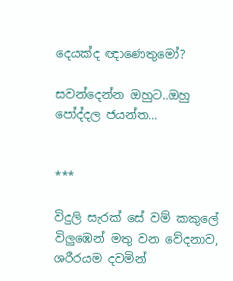දෙයක්ද ඥාණෙතුමෝ?

සවන්දෙන්න ඔහුට..ඔහු පෝද්දල ජයන්ත...


***

විදුලි සැරක් සේ වම් කකුලේ විලුඹෙන් මතු වන වේදනාව, ශරීරයම දවමින්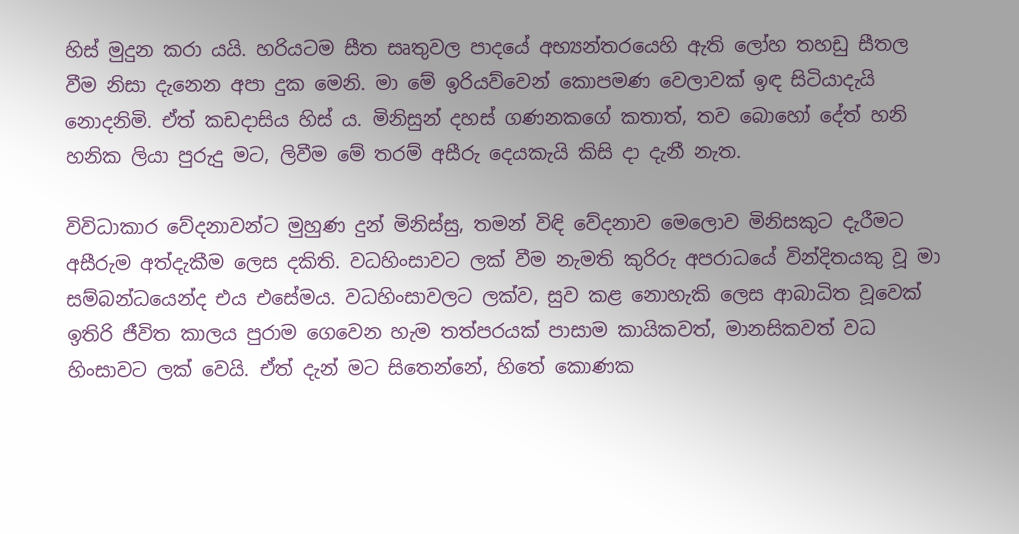හිස් මුදුන කරා යයි. හරියටම සීත සෘතුවල පාදයේ අභ්‍යන්තරයෙහි ඇති ලෝහ තහඩු සීතල වීම නිසා දැනෙන අපා දුක මෙනි. මා මේ ඉරියව්වෙන් කොපමණ වෙලාවක් ඉඳ සිටියාදැයි නොදනිමි. ඒත් කඩදාසිය හිස් ය. මිනිසුන් දහස් ගණනකගේ කතාත්, තව බොහෝ දේත් හනි හනික ලියා පුරුදු මට, ලිවීම මේ තරම් අසීරු දෙයකැයි කිසි දා දැනී නැත.

විවිධාකාර වේදනාවන්ට මුහුණ දුන් මිනිස්සු, තමන් විඳි වේදනාව මෙලොව මිනිසකුට දැරීමට අසීරුම අත්දැකීම ලෙස දකිති. වධහිංසාවට ලක් වීම නැමති කුරිරු අපරාධයේ වින්දිතයකු වූ මා සම්බන්ධයෙන්ද එය එසේමය. වධහිංසාවලට ලක්ව, සුව කළ නොහැකි ලෙස ආබාධිත වූවෙක් ඉතිරි ජීවිත කාලය පුරාම ගෙවෙන හැම තත්පරයක් පාසාම කායිකවත්, මානසිකවත් වධ හිංසාවට ලක් වෙයි. ඒත් දැන් මට සිතෙන්නේ, හිතේ කොණක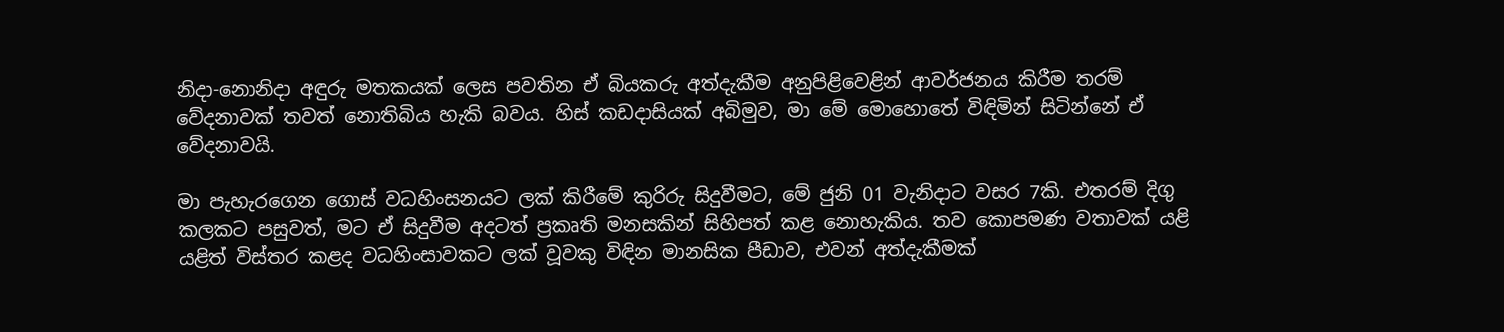නිදා-නොනිදා අඳුරු මතකයක් ලෙස පවතින ඒ බියකරු අත්දැකීම අනුපිළිවෙළින් ආවර්ජනය කිරීම තරම් වේදනාවක් තවත් නොතිබිය හැකි බවය. හිස් කඩදාසියක් අබිමුව, මා මේ මොහොතේ විඳිමින් සිටින්නේ ඒ වේදනාවයි.

මා පැහැරගෙන ගොස් වධහිංසනයට ලක් කිරීමේ කුරිරු සිදුවීමට, මේ ජුනි 01 වැනිදාට වසර 7කි. එතරම් දිගු කලකට පසුවත්, මට ඒ සිදුවීම අදටත් ප්‍රකෘති මනසකින් සිහිපත් කළ නොහැකිය. තව කොපමණ වතාවක් යළි යළිත් විස්තර කළද වධහිංසාවකට ලක් වූවකු විඳින මානසික පීඩාව, එවන් අත්දැකීමක්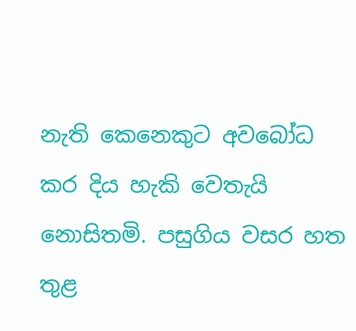නැති කෙනෙකුට අවබෝධ කර දිය හැකි වෙතැයි නොසිතමි. පසුගිය වසර හත තුළ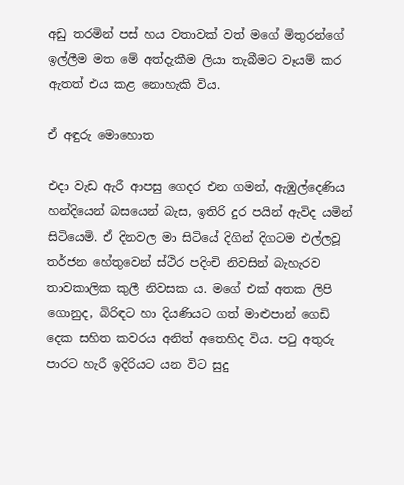අඩු තරමින් පස් හය වතාවක් වත් මගේ මිතුරන්ගේ ඉල්ලීම මත මේ අත්දැකීම ලියා තැබීමට වෑයම් කර ඇතත් එය කළ නොහැකි විය.

ඒ අඳුරු මොහොත

එදා වැඩ ඇරී ආපසු ගෙදර එන ගමන්, ඇඹුල්දෙණිය හන්දියෙන් බසයෙන් බැස, ඉතිරි දුර පයින් ඇවිද යමින් සිටියෙමි. ඒ දිනවල මා සිටියේ දිගින් දිගටම එල්ලවූ තර්ජන හේතුවෙන් ස්ථිර පදිංචි නිවසින් බැහැරව තාවකාලික කුලී නිවසක ය. මගේ එක් අතක ලිපි ගොනුද, බිරිඳට හා දියණියට ගත් මාළුපාන් ගෙඩි දෙක සහිත කවරය අනිත් අතෙහිද විය. පටු අතුරු පාරට හැරී ඉදිරියට යන විට සුදු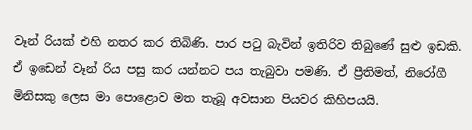වෑන් රියක් එහි නතර කර තිබිණි. පාර පටු බැවින් ඉතිරිව තිබුණේ සුළු ඉඩකි. ඒ ඉඩෙන් වෑන් රිය පසු කර යන්නට පය තැබුවා පමණි. ඒ ප්‍රීතිමත්, නිරෝගී මිනිසකු ලෙස මා පොළොව මත තැබූ අවසාන පියවර කිහිපයයි.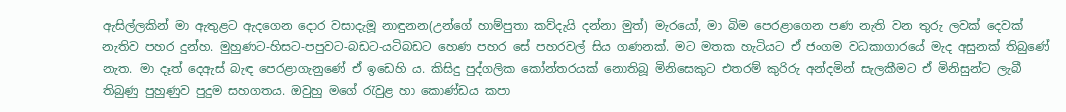ඇසිල්ලකින් මා ඇතුළට ඇදගෙන දොර වසාදැමූ නාඳුනන(උන්ගේ හාම්පුතා කව්දැයි දන්නා මුත්) මැරයෝ, මා බිම පෙරළාගෙන පණ නැති වන තුරු ලවක් දෙවක් නැතිව පහර දුන්හ. මුහුණට-හිසට-පපුවට-බඩට-යටිබඩට හෙණ පහර සේ පහරවල් සිය ගණනක්. මට මතක හැටියට ඒ ජංගම වධකාගාරයේ මැද අසුනක් තිබුණේ නැත. මා දෑත් දෙඇස් බැඳ පෙරළාගැනුණේ ඒ ඉඩෙහි ය. කිසිදු පුද්ගලික කෝන්තරයක් නොතිබූ මිනිසෙකුට එතරම් කුරිරු අන්දමින් සැලකීමට ඒ මිනිසුන්ට ලැබී තිබුණු පුහුණුව පුදුම සහගතය. ඔවුහු මගේ රැවුළ හා කොණ්ඩය කපා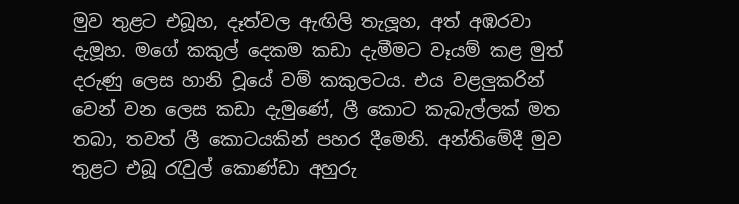මුව තුළට එබූහ, දෑත්වල ඇඟිලි තැලූහ, අත් අඹරවා දැමූහ. මගේ කකුල් දෙකම කඩා දැමීමට වෑයම් කළ මුත් දරුණු ලෙස හානි වූයේ වම් කකුලටය. එය වළලුකරින් වෙන් වන ලෙස කඩා දැමුණේ, ලී කොට කැබැල්ලක් මත තබා, තවත් ලී කොටයකින් පහර දීමෙනි. අන්තිමේදී මුව තුළට එබූ රැවුල් කොණ්ඩා අහුරු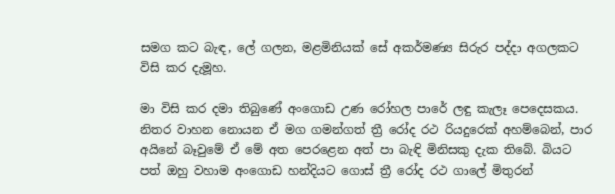සමග කට බැඳ, ලේ ගලන, මළමිනියක් සේ අකර්මණ්‍ය සිරුර පද්දා අගලකට විසි කර දැමූහ.

මා විසි කර දමා තිබුණේ අංගොඩ උණ රෝහල පාරේ ලඳු කැලෑ පෙදෙසකය. නිතර වාහන නොයන ඒ මග ගමන්ගත් ත්‍රී රෝද රථ රියදුරෙක් අහම්බෙන්, පාර අයිනේ බෑවුමේ ඒ මේ අත පෙරළෙන අත් පා බැඳි මිනිසකු දැක තිබේ. බියට පත් ඔහු වහාම අංගොඩ හන්දියට ගොස් ත්‍රී රෝද රථ ගාලේ මිතුරන්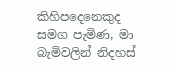කිහිපදෙනෙකුද සමග පැමිණ, මා බැමිවලින් නිදහස්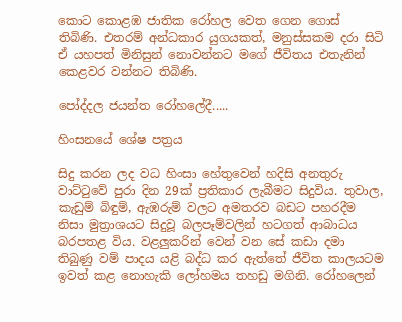කොට කොළඹ ජාතික රෝහල වෙත ගෙන ගොස් තිබිණි. එතරම් අන්ධකාර යුගයකත්, මනුස්සකම දරා සිටි ඒ යහපත් මිනිසුන් නොවන්නට මගේ ජීවිතය එතැනින් කෙළවර වන්නට තිබිණි.

පෝද්දල ජයන්ත රෝහලේදී.....

හිංසනයේ ශේෂ පත්‍රය

සිදු කරන ලද වධ හිංසා හේතුවෙන් හදිසි අනතුරු වාට්ටුවේ පුරා දින 29ක් ප්‍රතිකාර ලැබීමට සිදුවිය. තුවාල, කැඩුම් බිඳුම්, ඇඹරුම් වලට අමතරව බඩට පහරදීම නිසා මුත්‍රාශයට සිදුවූ බලපෑම්වලින් හටගත් ආබාධය බරපතළ විය. වළලුකරින් වෙන් වන සේ කඩා දමා තිබුණු වම් පාදය යළි බද්ධ කර ඇත්තේ ජීවිත කාලයටම ඉවත් කළ නොහැකි ලෝහමය තහඩු මගිනි. රෝහලෙන්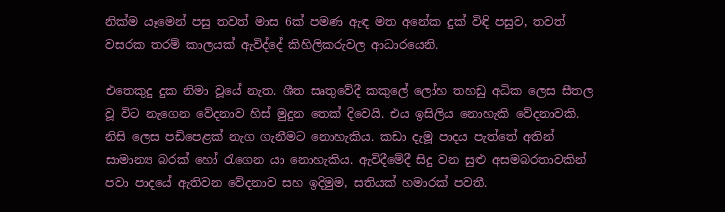නික්ම යෑමෙන් පසු තවත් මාස 6ක් පමණ ඇඳ මත අනේක දුක් විඳි පසුව, තවත් වසරක තරම් කාලයක් ඇවිද්දේ කිහිලිකරුවල ආධාරයෙනි.

එතෙකුදු දුක නිමා වූයේ නැත. ශීත සෘතුවේදී කකුලේ ලෝහ තහඩු අධික ලෙස සීතල වූ විට නැගෙන වේදනාව හිස් මුදුන තෙක් දිවෙයි. එය ඉසිලිය නොහැකි වේදනාවකි. නිසි ලෙස පඩිපෙළක් නැග ගැනීමට නොහැකිය. කඩා දැමූ පාදය පැත්තේ අතින් සාමාන්‍ය බරක් හෝ රැගෙන යා නොහැකිය. ඇවිදීමේදී සිදු වන සුළු අසමබරතාවකින් පවා පාදයේ ඇතිවන වේදනාව සහ ඉදිමුම, සතියක් හමාරක් පවතී.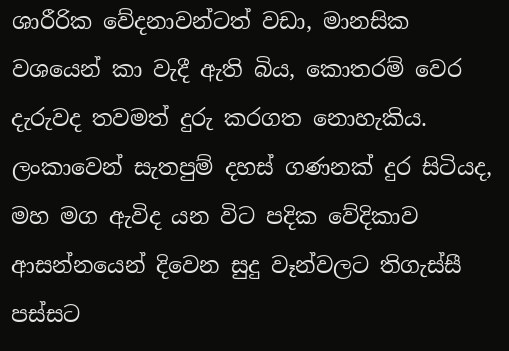ශාරීරික වේදනාවන්ටත් වඩා, මානසික වශයෙන් කා වැදී ඇති බිය, කොතරම් වෙර දැරුවද තවමත් දුරු කරගත නොහැකිය. ලංකාවෙන් සැතපුම් දහස් ගණනක් දුර සිටියද, මහ මග ඇවිද යන විට පදික වේදිකාව ආසන්නයෙන් දිවෙන සුදු වෑන්වලට තිගැස්සී පස්සට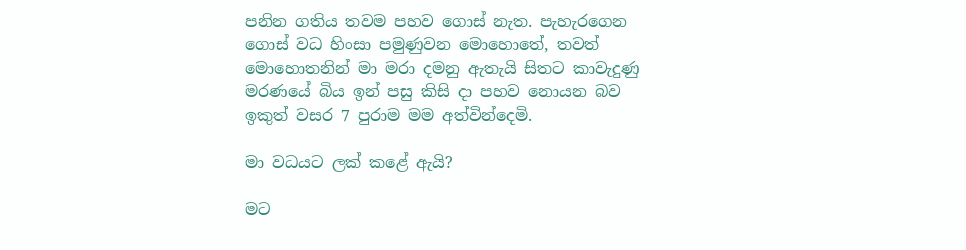පනින ගතිය තවම පහව ගොස් නැත. පැහැරගෙන ගොස් වධ හිංසා පමුණුවන මොහොතේ, තවත් මොහොතනින් මා මරා දමනු ඇතැයි සිතට කාවැදුණු මරණයේ බිය ඉන් පසු කිසි දා පහව නොයන බව ඉකුත් වසර 7 පුරාම මම අත්වින්දෙමි.

මා වධයට ලක් කළේ ඇයි?

මට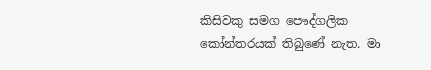කිසිවකු සමග පෞද්ගලික කෝන්තරයක් තිබුණේ නැත. මා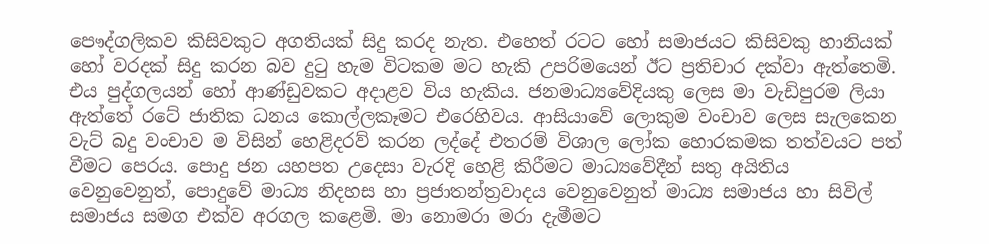පෞද්ගලිකව කිසිවකුට අගතියක් සිදු කරද නැත. එහෙත් රටට හෝ සමාජයට කිසිවකු හානියක් හෝ වරදක් සිදු කරන බව දුටු හැම විටකම මට හැකි උපරිමයෙන් ඊට ප්‍රතිචාර දක්වා ඇත්තෙමි. එය පුද්ගලයන් හෝ ආණ්ඩුවකට අදාළව විය හැකිය. ජනමාධ්‍යවේදියකු ලෙස මා වැඩිපුරම ලියා ඇත්තේ රටේ ජාතික ධනය කොල්ලකෑමට එරෙහිවය. ආසියාවේ ලොකුම වංචාව ලෙස සැලකෙන වැට් බදු වංචාව ම විසින් හෙළිදරව් කරන ලද්දේ එතරම් විශාල ලෝක හොරකමක තත්වයට පත් වීමට පෙරය. පොදු ජන යහපත උදෙසා වැරදි හෙළි කිරීමට මාධ්‍යවේදීන් සතු අයිතිය වෙනුවෙනුත්, පොදුවේ මාධ්‍ය නිදහස හා ප්‍රජාතන්ත්‍රවාදය වෙනුවෙනුත් මාධ්‍ය සමාජය හා සිවිල් සමාජය සමග එක්ව අරගල කළෙමි. මා නොමරා මරා දැමීමට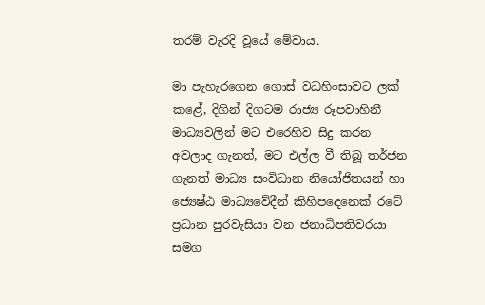තරම් වැරදි වූයේ මේවාය.

මා පැහැරගෙන ගොස් වධහිංසාවට ලක් කළේ, දිගින් දිගටම රාජ්‍ය රූපවාහිනී මාධ්‍යවලින් මට එරෙහිව සිදු කරන අවලාද ගැනත්, මට එල්ල වී තිබූ තර්ජන ගැනත් මාධ්‍ය සංවිධාන නියෝජිතයන් හා ජ්‍යෙෂ්ඨ මාධ්‍යවේදීන් කිහිපදෙනෙක් රටේ ප්‍රධාන පුරවැසියා වන ජනාධිපතිවරයා සමග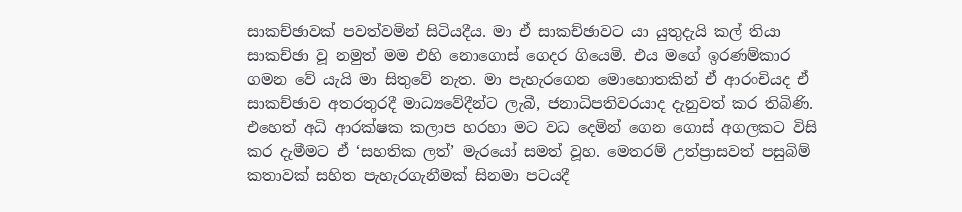සාකච්ඡාවක් පවත්වමින් සිටියදීය. මා ඒ සාකච්ඡාවට යා යුතුදැයි කල් තියා සාකච්ඡා වූ නමුත් මම එහි නොගොස් ගෙදර ගියෙමි. එය මගේ ඉරණම්කාර ගමන වේ යැයි මා සිතුවේ නැත. මා පැහැරගෙන මොහොතකින් ඒ ආරංචියද ඒ සාකච්ඡාව අතරතුරදී මාධ්‍යවේදීන්ට ලැබී, ජනාධිපතිවරයාද දැනුවත් කර තිබිණි. එහෙත් අධි ආරක්ෂක කලාප හරහා මට වධ දෙමින් ගෙන ගොස් අගලකට විසි කර දැමීමට ඒ ‘සහතික ලත්’ මැරයෝ සමත් වූහ. මෙතරම් උත්ප්‍රාසවත් පසුබිම් කතාවක් සහිත පැහැරගැනීමක් සිනමා පටයදී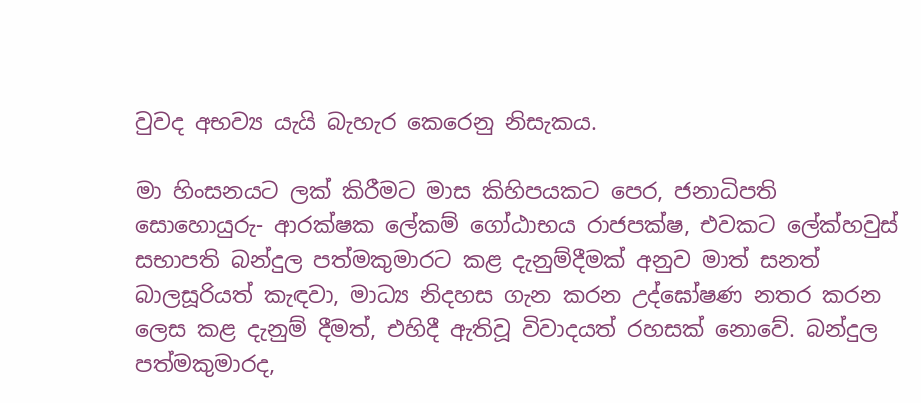වුවද අභව්‍ය යැයි බැහැර කෙරෙනු නිසැකය.

මා හිංසනයට ලක් කිරීමට මාස කිහිපයකට පෙර, ජනාධිපති සොහොයුරු- ආරක්ෂක ලේකම් ගෝඨාභය රාජපක්ෂ, එවකට ලේක්හවුස් සභාපති බන්දුල පත්මකුමාරට කළ දැනුම්දීමක් අනුව මාත් සනත් බාලසූරියත් කැඳවා, මාධ්‍ය නිදහස ගැන කරන උද්ඝෝෂණ නතර කරන ලෙස කළ දැනුම් දීමත්, එහිදී ඇතිවූ විවාදයත් රහසක් නොවේ. බන්දුල පත්මකුමාරද,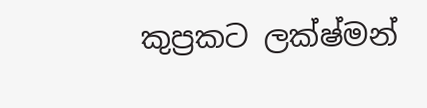කුප්‍රකට ලක්ෂ්මන්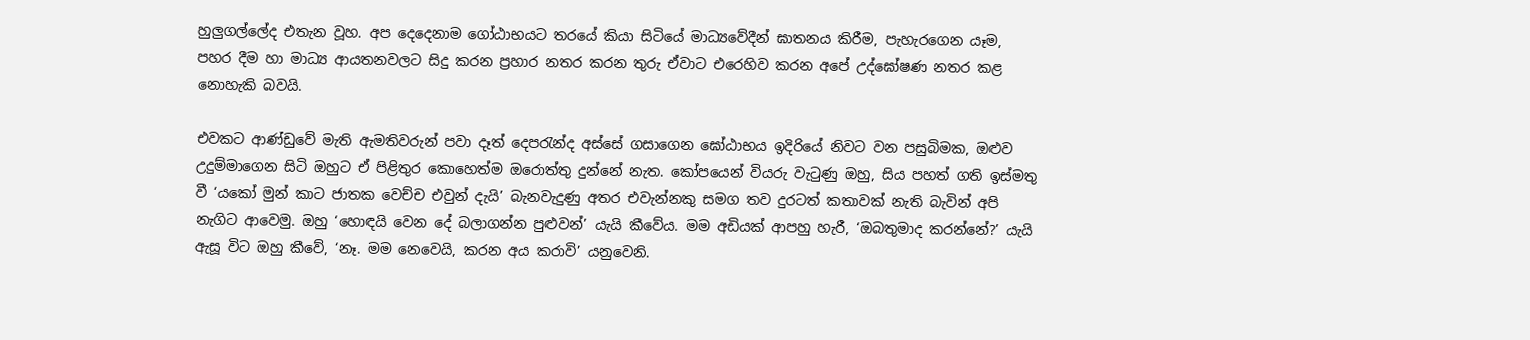හුලුගල්ලේද එතැන වූහ. අප දෙදෙනාම ගෝඨාභයට තරයේ කියා සිටියේ මාධ්‍යවේදීන් ඝාතනය කිරීම, පැහැරගෙන යෑම, පහර දීම හා මාධ්‍ය ආයතනවලට සිදු කරන ප්‍රහාර නතර කරන තුරු ඒවාට එරෙහිව කරන අපේ උද්ඝෝෂණ නතර කළ නොහැකි බවයි.

එවකට ආණ්ඩුවේ මැති ඇමතිවරුන් පවා දෑත් දෙපරැන්ද අස්සේ ගසාගෙන ඝෝඨාභය ඉදිරියේ නිවට වන පසුබිමක, ඔළුව උදුම්මාගෙන සිටි ඔහුට ඒ පිළිතුර කොහෙත්ම ඔරොත්තු දුන්නේ නැත. කෝපයෙන් වියරු වැටුණු ඔහු, සිය පහත් ගති ඉස්මතු වී ‘යකෝ මුන් කාට ජාතක වෙච්ච එවුන් දැයි’ බැනවැදුණු අතර එවැන්නකු සමග තව දුරටත් කතාවක් නැති බැවින් අපි නැගිට ආවෙමු. ඔහු ‘හොඳයි වෙන දේ බලාගන්න පුළුවන්’ යැයි කීවේය. මම අඩියක් ආපහු හැරී, ‘ඔබතුමාද කරන්නේ?’ යැයි ඇසූ විට ඔහු කීවේ, ‘නෑ. මම නෙවෙයි, කරන අය කරාවි’ යනුවෙනි.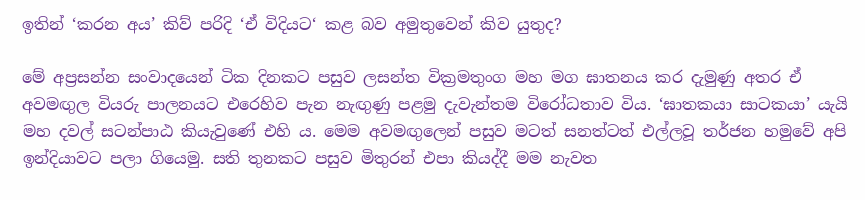ඉතින් ‘කරන අය’ කිව් පරිදි ‘ඒ විදියට‘ කළ බව අමුතුවෙන් කිව යුතුද?

මේ අප්‍රසන්න සංවාදයෙන් ටික දිනකට පසුව ලසන්ත වික්‍රමතුංග මහ මග ඝාතනය කර දැමුණු අතර ඒ අවමඟුල වියරු පාලනයට එරෙහිව පැන නැඟුණු පළමු දැවැන්තම විරෝධතාව විය. ‘ඝාතකයා සාටකයා’ යැයි මහ දවල් සටන්පාඨ කියැවුණේ එහි ය. මෙම අවමඟුලෙන් පසුව මටත් සනත්ටත් එල්ලවූ තර්ජන හමුවේ අපි ඉන්දියාවට පලා ගියෙමු. සති තුනකට පසුව මිතුරන් එපා කියද්දී මම නැවත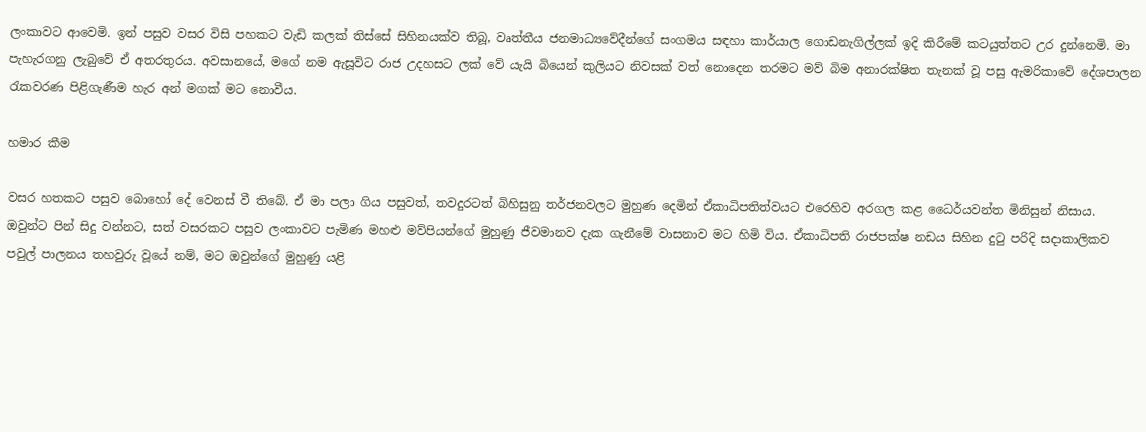ලංකාවට ආවෙමි. ඉන් පසුව වසර විසි පහකට වැඩි කලක් තිස්සේ සිහිනයක්ව තිබූ, වෘත්තීය ජනමාධ්‍යවේදීන්ගේ සංගමය සඳහා කාර්යාල ගොඩනැගිල්ලක් ඉදි කිරීමේ කටයුත්තට උර දුන්නෙමි. මා පැහැරගනු ලැබුවේ ඒ අතරතුරය. අවසානයේ, මගේ නම ඇසූවිට රාජ උදහසට ලක් වේ යැයි බියෙන් කුලියට නිවසක් වත් නොදෙන තරමට මව් බිම අනාරක්ෂිත තැනක් වූ පසු ඇමරිකාවේ දේශපාලන රැකවරණ පිළිගැණීම හැර අන් මගක් මට නොවීය.

හමාර කීම

වසර හතකට පසුව බොහෝ දේ වෙනස් වී තිබේ. ඒ මා පලා ගිය පසුවත්, තවදුරටත් බිහිසුනු තර්ජනවලට මුහුණ දෙමින් ඒකාධිපතිත්වයට එරෙහිව අරගල කළ ධෛර්යවන්ත මිනිසුන් නිසාය. ඔවුන්ට පින් සිදු වන්නට, සත් වසරකට පසුව ලංකාවට පැමිණ මහළු මව්පියන්ගේ මුහුණු ජීවමානව දැක ගැනීමේ වාසනාව මට හිමි විය. ඒකාධිපති රාජපක්ෂ නඩය සිහින දුටු පරිදි සදාකාලිකව පවුල් පාලනය තහවුරු වූයේ නම්, මට ඔවුන්ගේ මුහුණු යළි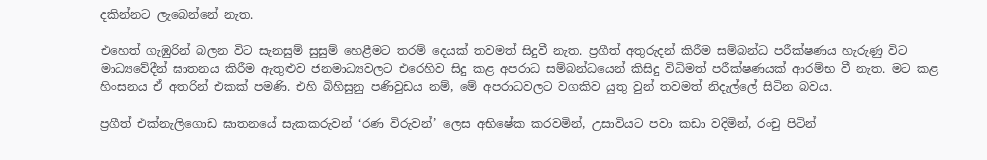දකින්නට ලැබෙන්නේ නැත.

එහෙත් ගැඹුරින් බලන විට සැනසුම් සුසුම් හෙළීමට තරම් දෙයක් තවමත් සිදුවී නැත. ප්‍රගීත් අතුරුදන් කිරීම සම්බන්ධ පරීක්ෂණය හැරුණු විට මාධ්‍යවේදීන් ඝාතනය කිරීම ඇතුළුව ජනමාධ්‍යවලට එරෙහිව සිදු කළ අපරාධ සම්බන්ධයෙන් කිසිදු විධිමත් පරීක්ෂණයක් ආරම්භ වී නැත. මට කළ හිංසනය ඒ අතරින් එකක් පමණි. එහි බිහිසුනු පණිවුඩය නම්, මේ අපරාධවලට වගකිව යුතු වුන් තවමත් නිදැල්ලේ සිටින බවය.

ප්‍රගීත් එක්නැලිගොඩ ඝාතනයේ සැකකරුවන් ‘රණ විරුවන්’ ලෙස අභිෂේක කරවමින්, උසාවියට පවා කඩා වදිමින්, රංචු පිටින්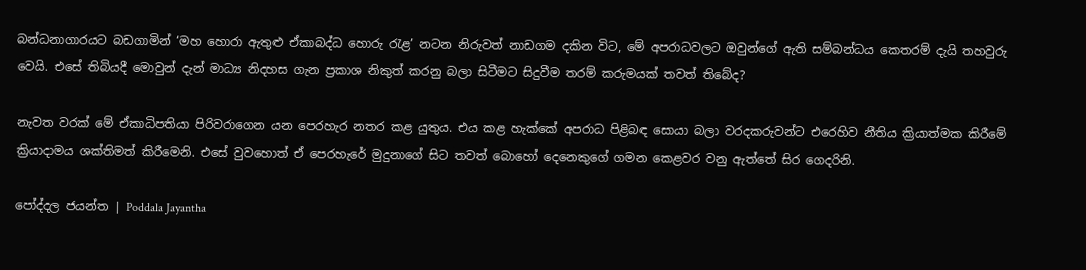බන්ධනාගාරයට බඩගාමින් ‘මහ හොරා ඇතුළු ඒකාබද්ධ හොරු රැළ’ නටන නිරුවත් නාඩගම දකින විට, මේ අපරාධවලට ඔවුන්ගේ ඇති සම්බන්ධය කෙතරම් දැයි තහවුරු වෙයි. එසේ තිබියදී මොවුන් දැන් මාධ්‍ය නිදහස ගැන ප්‍රකාශ නිකුත් කරනු බලා සිටීමට සිදුවීම තරම් කරුමයක් තවත් තිබේද?

නැවත වරක් මේ ඒකාධිපතියා පිරිවරාගෙන යන පෙරහැර නතර කළ යුතුය. එය කළ හැක්කේ අපරාධ පිළිබඳ සොයා බලා වරදකරුවන්ට එරෙහිව නීතිය ක්‍රියාත්මක කිරීමේ ක්‍රියාදාමය ශක්තිමත් කිරීමෙනි. එසේ වුවහොත් ඒ පෙරහැරේ මුදුනාගේ සිට තවත් බොහෝ දෙනෙකුගේ ගමන කෙළවර වනු ඇත්තේ සිර ගෙදරිනි.

පෝද්දල ජයන්ත | Poddala Jayantha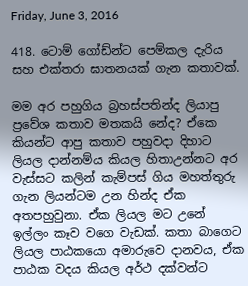Friday, June 3, 2016

418. ටොම් ගෝඩ්න්ට පෙම්කල දැරිය සහ එක්තරා ඝාතනයක් ගැන කතාවක්.

මම අර පහුගිය බ්‍රහස්පතින්ද ලියාපු ප්‍රවේශ කතාව මතකයි නේද? ඒකෙ කියන්ට ආපු කතාව පහුවදා දිහාට ලියල දාන්නම්ය කියල හිතාඋන්නට අර වැස්සට කලින් කැම්පස් ගිය මහත්තුරු ගැන ලියන්ටම උන හින්ද ඒක අතපහුවුනා. ඒක ලියල මට උනේ ඉල්ලං කෑව වගෙ වැඩක්. කතා බාගෙට ලියල පාඨකයො අමාරුවෙ දානවය, ඒක පාඨක වදය කියල අර්ථ දක්වන්ට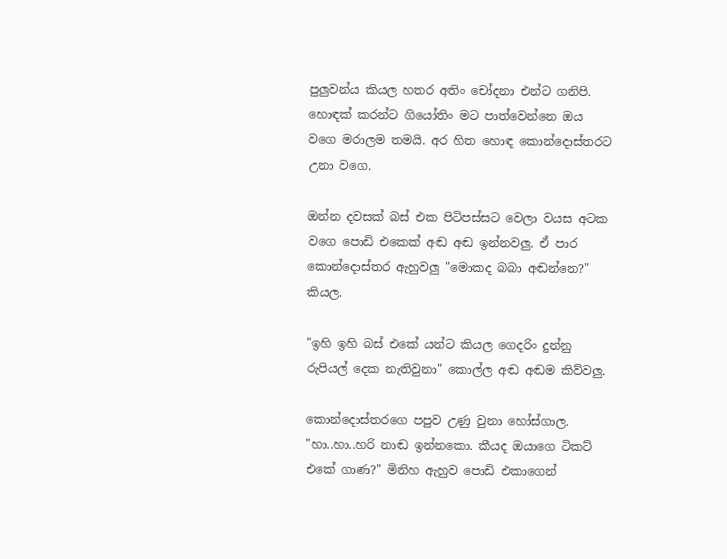පුලුවන්ය කියල හතර අතිං චෝදනා එන්ට ගනිපි. හොඳක් කරන්ට ගියෝතිං මට පාත්වෙන්නෙ ඔය වගෙ මරාලම තමයි. අර හිත හොඳ කොන්දොස්තරට උනා වගෙ.

ඔන්න දවසක් බස් එක පිටිපස්සට වෙලා වයස අටක වගෙ පොඩි එකෙක් අඬ අඬ ඉන්නවලු. ඒ පාර කොන්දොස්තර ඇහුවලු "මොකද බබා අඬන්නෙ?" කියල.

"ඉහි ඉහි බස් එකේ යන්ට කියල ගෙදරිං දුන්නු රුපියල් දෙක නැතිවුනා" කොල්ල අඬ අඬම කිව්වලු.

කොන්දොස්තරගෙ පපුව උණු වුනා හෝස්ගාල. "හා..හා..හරි නාඬ ඉන්නකො. කීයද ඔයාගෙ ටිකට් එකේ ගාණ?" මිනිහ ඇහුව පොඩි එකාගෙන්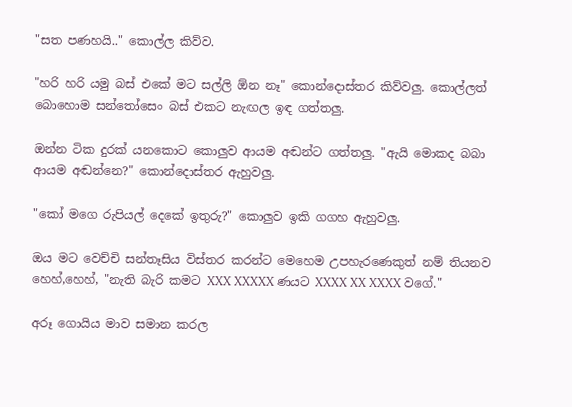"සත පණහයි.." කොල්ල කිව්ව.

"හරි හරි යමු බස් එකේ මට සල්ලි ඕන නෑ" කොන්දොස්තර කිව්වලු. කොල්ලත් බොහොම සන්තෝසෙං බස් එකට නැඟල ඉඳ ගත්තලු.

ඔන්න ටික දුරක් යනකොට කොලුව ආයම අඬන්ට ගත්තලු. "ඇයි මොකද බබා ආයම අඬන්නෙ?" කොන්දොස්තර ඇහුවලු.

"කෝ මගෙ රුපියල් දෙකේ ඉතුරු?" කොලුව ඉකි ගගහ ඇහුවලු.

ඔය මට වෙච්චි සන්තෑසිය විස්තර කරන්ට මෙහෙම උපහැරණෙකුත් නම් තියනව හෙහ්,හෙහ්, "නැති බැරි කමට XXX XXXXX ණයට XXXX XX XXXX වගේ."

අරූ ගොයිය මාව සමාන කරල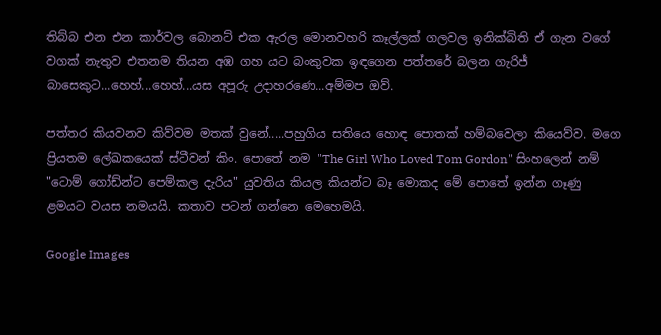තිබ්බ එන එන කාර්වල බොනට් එක ඇරල මොනවහරි කෑල්ලක් ගලවල ඉනික්බිති ඒ ගැන වගේ වගක් නැතුව එතනම තියන අඹ ගහ යට බංකුවක ඉඳගෙන පත්තරේ බලන ගැරිජ් බාසෙකුට...හෙහ්...හෙහ්...යස අපූරු උදාහරණෙ...අම්මප ඔව්.

පත්තර කියවනව කිව්වම මතක් වුනේ.....පහුගිය සතියෙ හොඳ පොතක් හම්බවෙලා කියෙව්ව. මගෙ ප්‍රියතම ලේඛකයෙක් ස්ටීවන් කිං. පොතේ නම "The Girl Who Loved Tom Gordon" සිංහලෙන් නම් "ටොම් ගෝඩ්න්ට පෙම්කල දැරිය" යුවතිය කියල කියන්ට බෑ මොකද මේ පොතේ ඉන්න ගෑණු ළමයට වයස නමයයි. කතාව පටන් ගන්නෙ මෙහෙමයි.

Google Images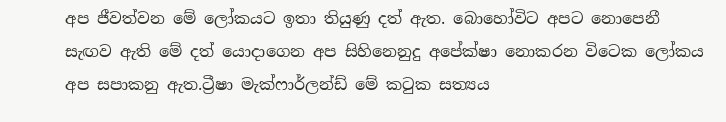අප ජීවත්වන මේ ලෝකයට ඉතා තියුණු දත් ඇත. බොහෝවිට අපට නොපෙනී සැඟව ඇති මේ දත් යොදාගෙන අප සිහිනෙනුදු අපේක්ෂා නොකරන විටෙක ලෝකය අප සපාකනු ඇත.ට්‍රීෂා මැක්ෆාර්ලන්ඩ් මේ කටුක සත්‍යය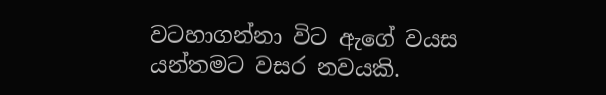වටහාගන්නා විට ඇගේ වයස යන්තමට වසර නවයකි.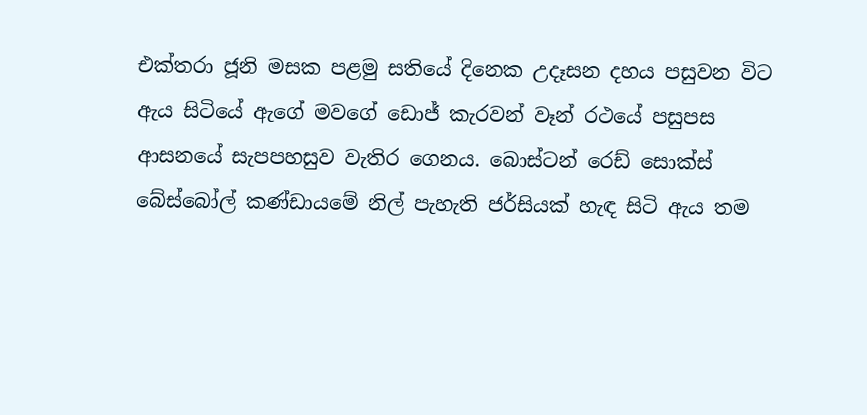එක්තරා ජූනි මසක පළමු සතියේ දිනෙක උදෑසන දහය පසුවන විට ඇය සිටියේ ඇගේ මවගේ ඩොජ් කැරවන් වෑන් රථයේ පසුපස ආසනයේ සැපපහසුව වැතිර ගෙනය. බොස්ටන් රෙඩ් සොක්ස් බේස්බෝල් කණ්ඩායමේ නිල් පැහැති ජර්සියක් හැඳ සිටි ඇය තම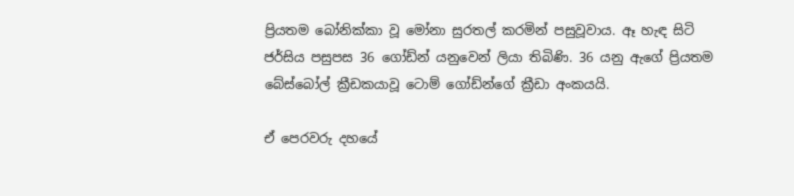ප්‍රියතම බෝනික්කා වූ මෝනා සුරතල් කරමින් පසුවූවාය. ඈ හැඳ සිටි ජර්සිය පසුපස 36 ගෝඩ්න් යනුවෙන් ලියා තිබිණි. 36 යනු ඇගේ ප්‍රියතම බේස්බෝල් ක්‍රීඩකයාවූ ටොම් ගෝඩ්න්ගේ ක්‍රීඩා අංකයයි.

ඒ පෙරවරු දහයේ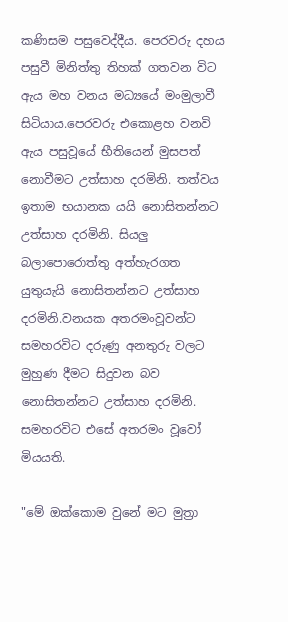කණිසම පසුවෙද්දීය. පෙරවරු දහය පසුවී මිනිත්තු තිහක් ගතවන විට ඇය මහ වනය මධ්‍යයේ මංමුලාවී සිටියාය.පෙරවරු එකොළහ වනවි ඇය පසුවූයේ භීතියෙන් මුසපත් නොවීමට උත්සාහ දරමිනි. තත්වය ඉතාම භයානක යයි නොසිතන්නට උත්සාහ දරමිනි. සියලු බලාපොරොත්තු අත්හැරගත යුතුයැයි නොසිතන්නට උත්සාහ දරමිනි.වනයක අතරමංවූවන්ට සමහරවිට දරුණු අනතුරු වලට මුහුණ දීමට සිදුවන බව නොසිතන්නට උත්සාහ දරමිනි. සමහරවිට එසේ අතරමං වූවෝ මියයති.

"මේ ඔක්කොම වුනේ මට මුත්‍රා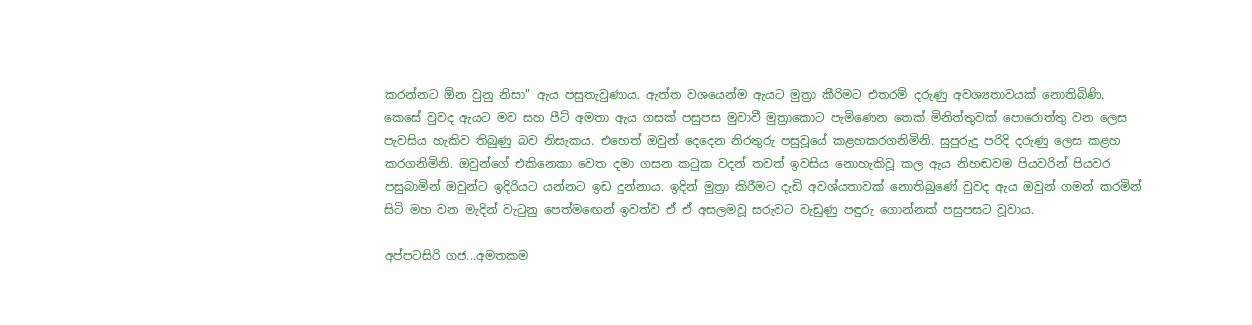කරන්නට ඕන වුනු නිසා" ඇය පසුතැවුණාය. ඇත්ත වශයෙන්ම ඇයට මුත්‍රා කීරිමට එතරම් දරුණු අවශ්‍යතාවයක් නොතිබිණි. කෙසේ වුවද ඇයට මව සහ පීට් අමතා ඇය ගසක් පසුපස මුවාවී මුත්‍රාකොට පැමිණෙන තෙක් මිනිත්තුවක් පොරොත්තු වන ලෙස පැවසිය හැකිව තිබුණු බව නිසැකය. එහෙත් ඔවුන් දෙදෙන නිරතුරු පසුවූයේ කළහකරගනිමිනි. සුපුරුදු පරිදි දරුණු ලෙස කළහ කරගනිමිනි. ඔවුන්ගේ එකිනෙකා වෙත දමා ගසන කටුක වදන් තවත් ඉවසිය නොහැකිවූ කල ඇය නිහඬවම පියවරින් පියවර පසුබාමින් ඔවුන්ට ඉදිරියට යන්නට ඉඩ දුන්නාය. ඉදින් මුත්‍රා කිරීමට දැඩි අවශ්යතාවක් නොතිබුණේ වුවද ඇය ඔවුන් ගමන් කරමින් සිටි මහ වන මැදින් වැටුනු පෙත්මඟෙන් ඉවත්ව ඒ ඒ අසලමවූ සරුවට වැඩුණු පඳුරු ගොන්නක් පසුපසට වූවාය.

අප්පටසිරි ගජ...අමතකම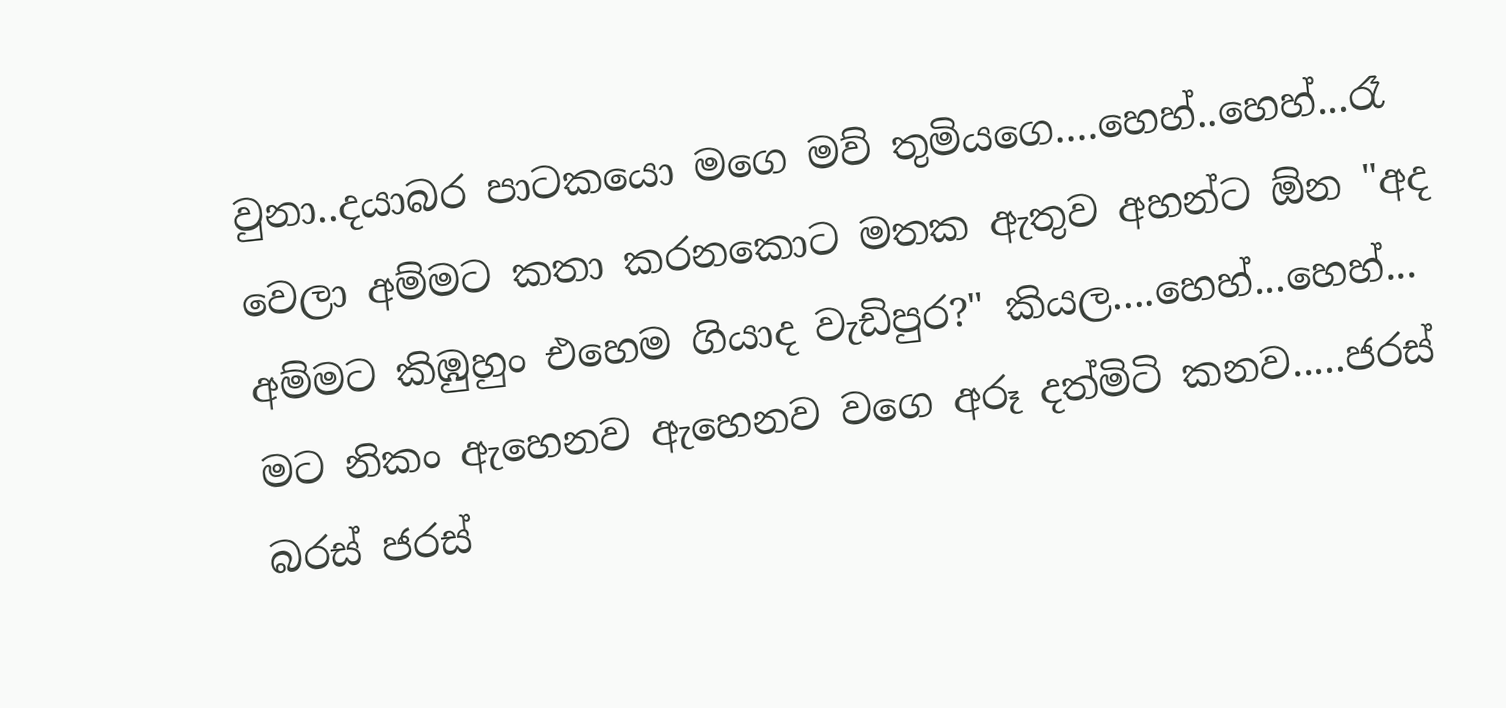වුනා..දයාබර පාටකයො මගෙ මව් තුමියගෙ....හෙහ්..හෙහ්...රෑ වෙලා අම්මට කතා කරනකොට මතක ඇතුව අහන්ට ඕන "අද අම්මට කිඹුහුං එහෙම ගියාද වැඩිපුර?" කියල....හෙහ්...හෙහ්... මට නිකං ඇහෙනව ඇහෙනව වගෙ අරූ දත්මිටි කනව.....ජරස් බරස් ජරස්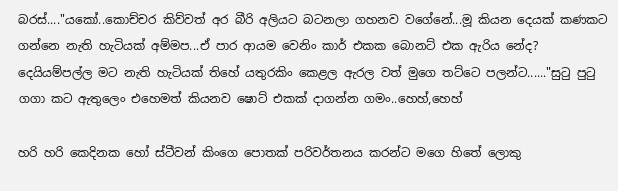බරස්...."යකෝ..කොච්චර කිව්වත් අර බීරි අලියට බටනලා ගහනව වගේනේ...මූ කියන දෙයක් කණකට ගන්නෙ නැති හැටියක් අම්මප...ඒ පාර ආයම වෙනිං කාර් එකක බොනට් එක ඇරිය නේද? දෙයියම්පල්ල මට නැති හැටියක් තිහේ යතුරකිං කෙළල ඇරල වත් මුගෙ තට්ටෙ පලන්ට......"සුටු පුටු ගගා කට ඇතුලෙං එහෙමත් කියනව ෂොට් එකක් දාගන්න ගමං..හෙහ්,හෙහ්

හරි හරි කෙදිනක හෝ ස්ටීවන් කිංගෙ පොතක් පරිවර්තනය කරන්ට මගෙ හිතේ ලොකු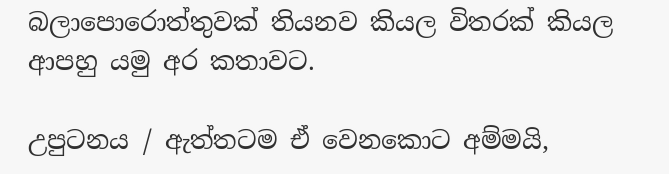බලාපොරොත්තුවක් තියනව කියල විතරක් කියල ආපහු යමු අර කතාවට.

උපුටනය / ඇත්තටම ඒ වෙනකොට අම්මයි,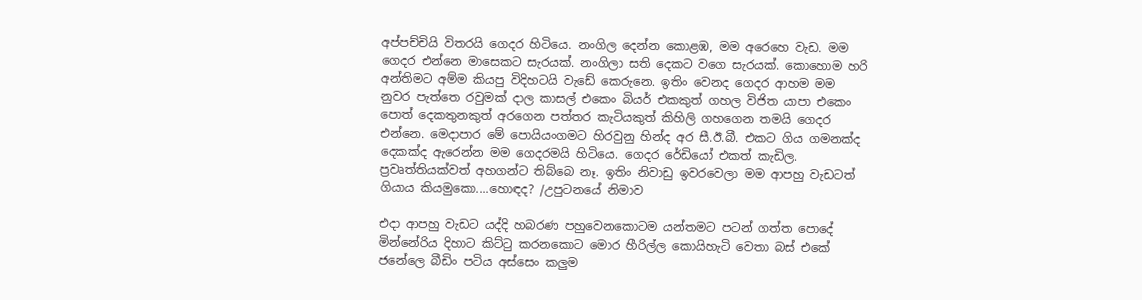අප්පච්චියි විතරයි ගෙදර හිටියෙ. නංගිල දෙන්න කොළඹ, මම අරෙහෙ වැඩ. මම ගෙදර එන්නෙ මාසෙකට සැරයක්. නංගිලා සති දෙකට වගෙ සැරයක්. කොහොම හරි අන්තිමට අම්ම කියපු විදිහටයි වැඩේ කෙරුනෙ. ඉතිං වෙනද ගෙදර ආහම මම නුවර පැත්තෙ රවුමක් දාල කාසල් එකෙං බියර් එකකුත් ගහල විජිත යාපා එකෙං පොත් දෙකතුනකුත් අරගෙන පත්තර කැටියකුත් කිහිලි ගහගෙන තමයි ගෙදර එන්නෙ. මෙදාපාර මේ පොයියංගමට හිරවුනු හින්ද අර සී.ඊ.බී. එකට ගිය ගමනක්ද දෙකක්ද ඇරෙන්න මම ගෙදරමයි හිටියෙ. ගෙදර රේඩියෝ එකත් කැඩිල. ප්‍රවෘත්තියක්වත් අහගන්ට තිබ්බෙ නෑ. ඉතිං නිවාඩු ඉවරවෙලා මම ආපහු වැඩටත් ගියාය කියමුකො....හොඳද? /උපුටනයේ නිමාව

එදා ආපහු වැඩට යද්දි හබරණ පහුවෙනකොටම යන්තමට පටන් ගත්ත පොදේ මින්නේරිය දිහාට කිට්ටු කරනකොට මොර හීරිල්ල කොයිහැටි වෙතා බස් එකේ ජනේලෙ බීඩිං පටිය අස්සෙං කලුම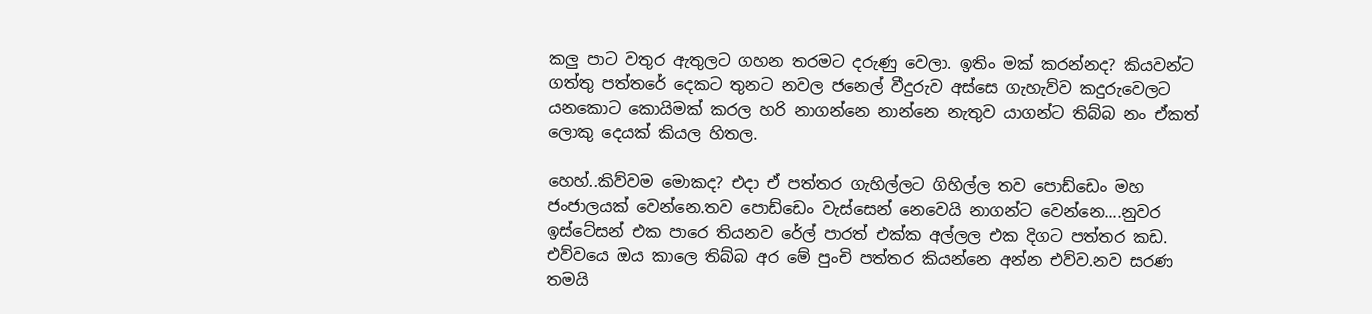කලු පාට වතුර ඇතුලට ගහන තරමට දරුණු වෙලා. ඉතිං මක් කරන්නද? කියවන්ට ගත්තු පත්තරේ දෙකට තුනට නවල ජනෙල් වීදුරුව අස්සෙ ගැහැව්ව කදුරුවෙලට යනකොට කොයිමක් කරල හරි නාගන්නෙ නාන්නෙ නැතුව යාගන්ට තිබ්බ නං ඒකත් ලොකු දෙයක් කියල හිතල.

හෙහ්..කිව්වම මොකද? එදා ඒ පත්තර ගැහිල්ලට ගිහිල්ල තව පොඩ්ඩෙං මහ ජංජාලයක් වෙන්නෙ.තව පොඩ්ඩෙං වැස්සෙන් නෙවෙයි නාගන්ට වෙන්නෙ....නුවර ඉස්ටේසන් එක පාරෙ තියනව රේල් පාරත් එක්ක අල්ලල එක දිගට පත්තර කඩ. එව්වයෙ ඔය කාලෙ තිබ්බ අර මේ පුංචි පත්තර කියන්නෙ අන්න එව්ව.නව සරණ තමයි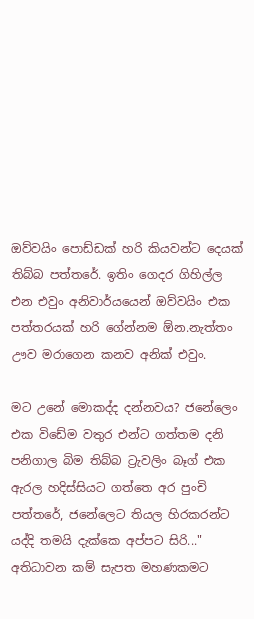ඔව්වයිං පොඩ්ඩක් හරි කියවන්ට දෙයක් තිබ්බ පත්තරේ. ඉතිං ගෙදර ගිහිල්ල එන එවුං අනිවාර්යයෙන් ඔව්වයිං එක පත්තරයක් හරි ගේන්නම ඕන.නැත්තං ඌව මරාගෙන කනව අනික් එවුං.

මට උනේ මොකද්ද දන්නවය? ජනේලෙං එක විඩේම වතුර එන්ට ගත්තම දනි පනිගාල බිම තිබ්බ ට්‍රැවලිං බෑග් එක ඇරල හදිස්සියට ගත්තෙ අර පුංචි පත්තරේ, ජනේලෙට තියල හිරකරන්ට යද්දි තමයි දැක්කෙ අප්පට සිරි..." අතිධාවන කම් සැපත මහණකමට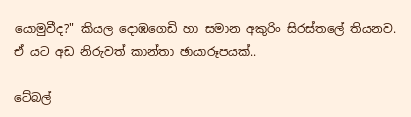යොමුවීද?" කියල දොඹගෙඩි හා සමාන අකුරිං සිරස්තලේ තියනව. ඒ යට අඩ නිරුවත් කාන්තා ඡායාරූපයක්..

ටේබල්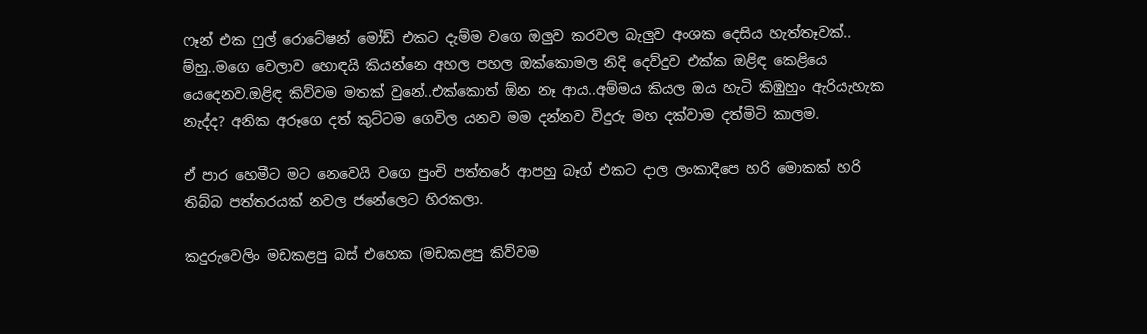ෆෑන් එක ෆුල් රොටේෂන් මෝඩ් එකට දැම්ම වගෙ ඔලුව කරවල බැලුව අංශක දෙසිය හැත්තෑවක්.. ම්හු..මගෙ වෙලාව හොඳයි කියන්නෙ අහල පහල ඔක්කොමල නිදි දෙව්දුව එක්ක ඔළිඳ කෙළියෙ යෙදෙනව.ඔළිඳ කිව්වම මතක් වුනේ..එක්කොත් ඕන නෑ ආය..අම්මය කියල ඔය හැටි කිඹුහුං ඇරියැහැක නැද්ද? අනික අරූගෙ දත් කුට්ටම ගෙවිල යනව මම දන්නව විදුරු මහ දක්වාම දත්මිටි කාලම.

ඒ පාර හෙමීට මට නෙවෙයි වගෙ පුංචි පත්තරේ ආපහු බෑග් එකට දාල ලංකාදීපෙ හරි මොකක් හරි තිබ්බ පත්තරයක් නවල ජනේලෙට හිරකලා.

කදුරුවෙලිං මඩකළපු බස් එහෙක (මඩකළපු කිව්වම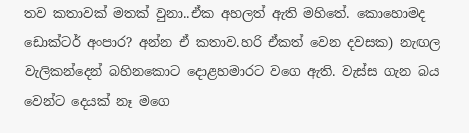තව කතාවක් මතක් වුනා..ඒක අහලත් ඇති මහිතේ. කොහොමද ඩොක්ටර් අංපාර? අන්න ඒ කතාව.හරි ඒකත් වෙන දවසක) නැඟල වැලිකන්දෙන් බහිනකොට දොළහමාරට වගෙ ඇති. වැස්ස ගැන බය වෙන්ට දෙයක් නෑ මගෙ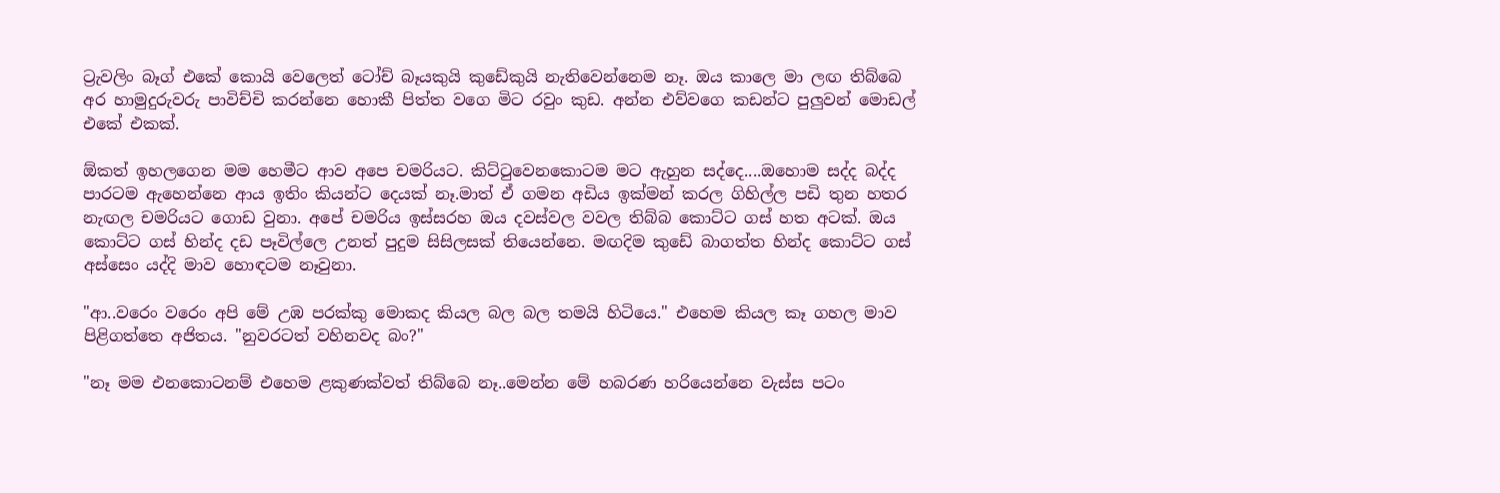ට්‍රැවලිං බෑග් එකේ කොයි වෙලෙත් ටෝච් බෑයකුයි කුඩේකුයි නැතිවෙන්නෙම නෑ. ඔය කාලෙ මා ලඟ තිබ්බෙ අර හාමුදුරුවරු පාවිච්චි කරන්නෙ හොකී පිත්ත වගෙ මිට රවුං කුඩ. අන්න එව්වගෙ කඩන්ට පුලුවන් මොඩල් එකේ එකක්.

ඕකත් ඉහලගෙන මම හෙමීට ආව අපෙ චමරියට. කිට්ටුවෙනකොටම මට ඇහුන සද්දෙ....ඔහොම සද්ද බද්ද පාරටම ඇහෙන්නෙ ආය ඉතිං කියන්ට දෙයක් නෑ.මාත් ඒ ගමන අඩිය ඉක්මන් කරල ගිහිල්ල පඩි තුන හතර නැඟල චමරියට ගොඩ වුනා. අපේ චමරිය ඉස්සරහ ඔය දවස්වල වවල තිබ්බ කොට්ට ගස් හත අටක්. ඔය කොට්ට ගස් හින්ද දඩ පෑවිල්ලෙ උනත් පුදුම සිසිලසක් තියෙන්නෙ. මඟදිම කුඩේ බාගත්ත හින්ද කොට්ට ගස් අස්සෙං යද්දි මාව හොඳටම නෑවුනා.

"ආ..වරෙං වරෙං අපි මේ උඹ පරක්කු මොකද කියල බල බල තමයි හිටියෙ." එහෙම කියල කෑ ගහල මාව පිළිගත්තෙ අජිතය. "නුවරටත් වහිනවද බං?"

"නෑ මම එනකොටනම් එහෙම ළකුණක්වත් තිබ්බෙ නෑ..මෙන්න මේ හබරණ හරියෙන්නෙ වැස්ස පටං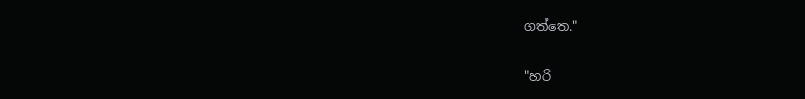ගත්තෙ."

"හරි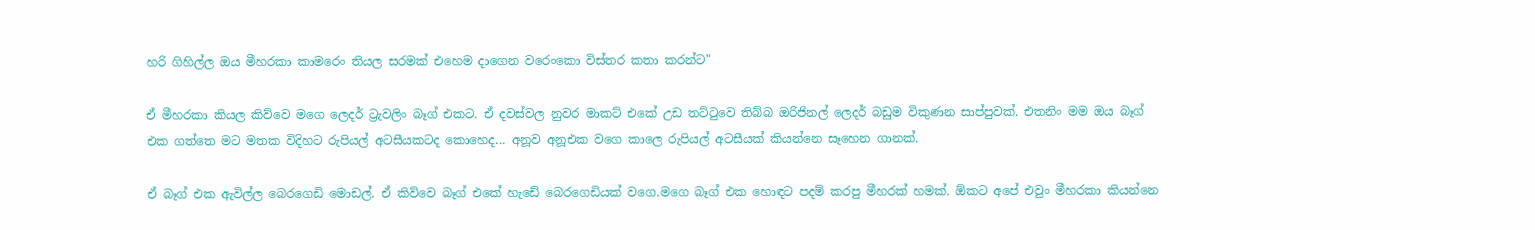හරි ගිහිල්ල ඔය මීහරකා කාමරෙං තියල සරමක් එහෙම දාගෙන වරෙංකො විස්තර කතා කරන්ට"

ඒ මීහරකා කියල කිව්වෙ මගෙ ලෙදර් ට්‍රැවලිං බෑග් එකට. ඒ දවස්වල නුවර මාකට් එකේ උඩ තට්ටුවෙ තිබ්බ ඔරිජිනල් ලෙදර් බඩුම විකුණන සාප්පුවක්. එතනිං මම ඔය බෑග් එක ගත්තෙ මට මතක විදිහට රුපියල් අටසීයකටද කොහෙද... අනූව අනූඑක වගෙ කාලෙ රුපියල් අටසීයක් කියන්නෙ සෑහෙන ගානක්.

ඒ බෑග් එක ඇවිල්ල බෙරගෙඩි මොඩල්. ඒ කිව්වෙ බෑග් එකේ හැඩේ බෙරගෙඩියක් වගෙ.මගෙ බෑග් එක හොඳට පදම් කරපු මීහරක් හමක්. ඕකට අපේ එවුං මීහරකා කියන්නෙ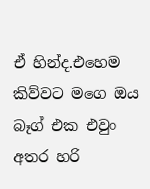ඒ හින්ද.එහෙම කිව්වට මගෙ ඔය බෑග් එක එවුං අතර හරි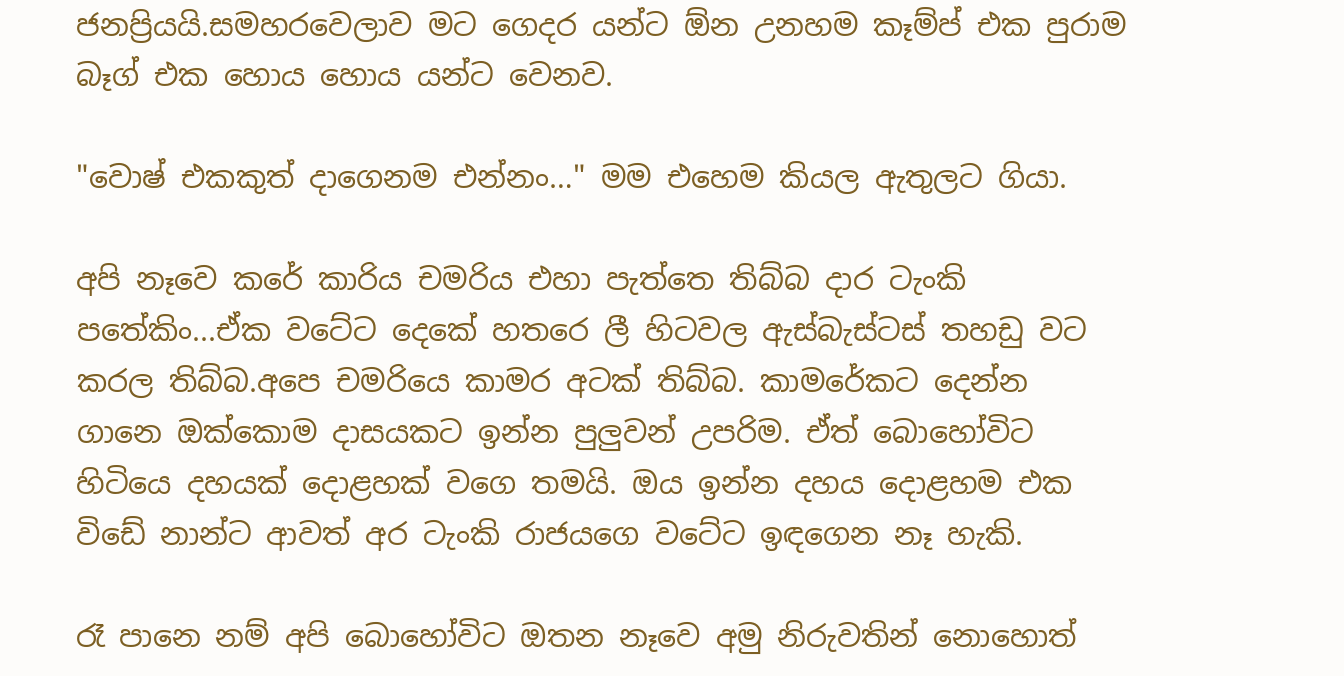ජනප්‍රියයි.සමහරවෙලාව මට ගෙදර යන්ට ඕන උනහම කෑම්ප් එක පුරාම බෑග් එක හොය හොය යන්ට වෙනව.

"වොෂ් එකකුත් දාගෙනම එන්නං…" මම එහෙම කියල ඇතුලට ගියා.

අපි නෑවෙ කරේ කාරිය චමරිය එහා පැත්තෙ තිබ්බ දාර ටැංකි පතේකිං...ඒක වටේට දෙකේ හතරෙ ලී හිටවල ඇස්බැස්ටස් තහඩු වට කරල තිබ්බ.අපෙ චමරියෙ කාමර අටක් තිබ්බ. කාමරේකට දෙන්න ගානෙ ඔක්කොම දාසයකට ඉන්න පුලුවන් උපරිම. ඒත් බොහෝවිට හිටියෙ දහයක් දොළහක් වගෙ තමයි. ඔය ඉන්න දහය දොළහම එක විඩේ නාන්ට ආවත් අර ටැංකි රාජයගෙ වටේට ඉඳගෙන නෑ හැකි.

රෑ පානෙ නම් අපි බොහෝවිට ඔතන නෑවෙ අමු නිරුවතින් නොහොත්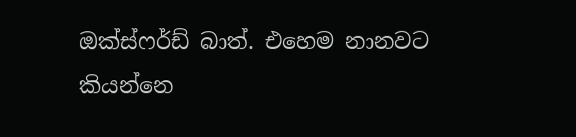ඔක්ස්ෆර්ඩ් බාත්. එහෙම නානවට කියන්නෙ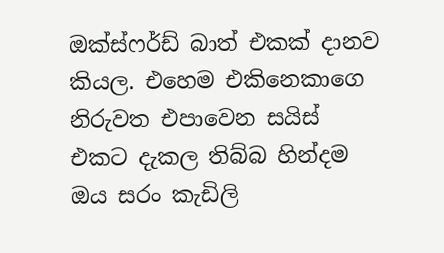ඔක්ස්ෆර්ඩ් බාත් එකක් දානව කියල. එහෙම එකිනෙකාගෙ නිරුවත එපාවෙන සයිස් එකට දැකල තිබ්බ හින්දම ඔය සරං කැඩිලි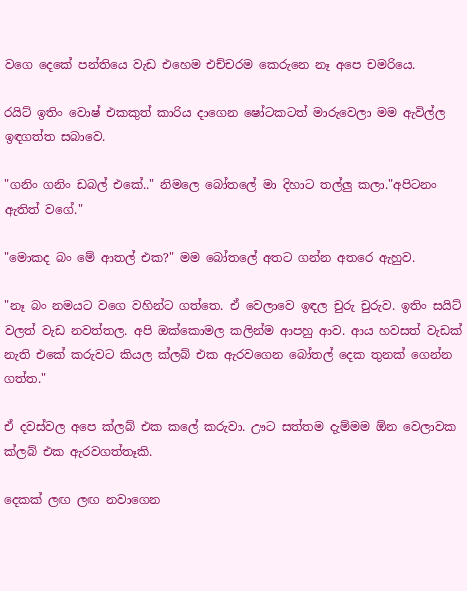වගෙ දෙකේ පන්තියෙ වැඩ එහෙම එච්චරම කෙරුනෙ නෑ අපෙ චමරියෙ.

රයිට් ඉතිං වොෂ් එකකුත් කාරිය දාගෙන ෂෝටකටත් මාරුවෙලා මම ඇවිල්ල ඉඳගත්ත සබාවෙ.

"ගනිං ගනිං ඩබල් එකේ.." නිමලෙ බෝතලේ මා දිහාට තල්ලු කලා."අපිටනං ඇතිත් වගේ."

"මොකද බං මේ ආතල් එක?" මම බෝතලේ අතට ගන්න අතරෙ ඇහුව.

"නෑ බං නමයට වගෙ වහින්ට ගත්තෙ. ඒ වෙලාවෙ ඉඳල චුරු චුරුව. ඉතිං සයිට් වලත් වැඩ නවත්තල. අපි ඔක්කොමල කලින්ම ආපහු ආව. ආය හවසත් වැඩක් නැති එකේ කරුවට කියල ක්ලබ් එක ඇරවගෙන බෝතල් දෙක තුනක් ගෙන්න ගත්ත."

ඒ දවස්වල අපෙ ක්ලබ් එක කලේ කරුවා. ඌට සත්තම දැම්මම ඕන වෙලාවක ක්ලබ් එක ඇරවගත්තෑකි.

දෙකක් ලඟ ලඟ නවාගෙන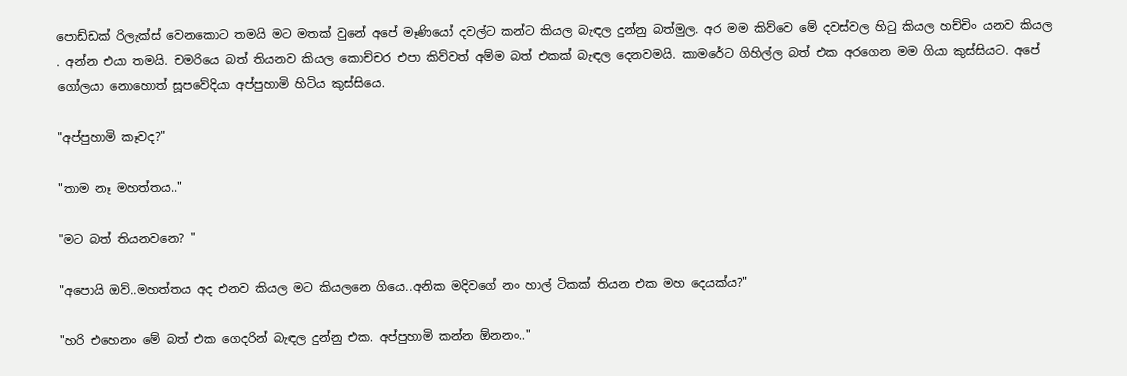පොඩ්ඩක් රිලැක්ස් වෙනකොට තමයි මට මතක් වුනේ අපේ මෑණියෝ දවල්ට කන්ට කියල බැඳල දුන්නු බත්මුල. අර මම කිව්වෙ මේ දවස්වල හිටු කියල හච්චිං යනව කියල . අන්න එයා තමයි. චමරියෙ බත් තියනව කියල කොච්චර එපා කිව්වත් අම්ම බත් එකක් බැඳල දෙනවමයි. කාමරේට ගිහිල්ල බත් එක අරගෙන මම ගියා කුස්සියට. අපේ ගෝලයා නොහොත් සූපවේදියා අප්පුහාමි හිටිය කුස්සියෙ.

"අප්පුහාමි කෑවද?"

"තාම නෑ මහත්තය.."

"මට බත් තියනවනෙ? "

"අපොයි ඔව්..මහත්තය අද එනව කියල මට කියලනෙ ගියෙ..අනික මදිවගේ නං හාල් ටිකක් තියන එක මහ දෙයක්ය?"

"හරි එහෙනං මේ බත් එක ගෙදරින් බැඳල දුන්නු එක. අප්පුහාමි කන්න ඕනනං.."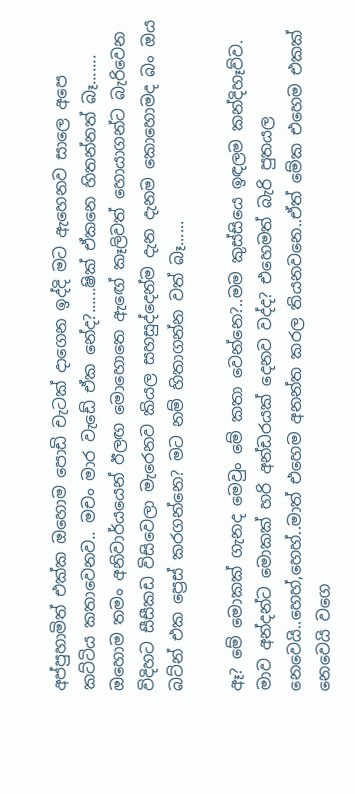අප්පුහාමිත් එක්ක ඔහොම පොඩි චැටක් දාගෙන ඉද්දි මට ඇහෙනව සාලෙ අපෙ කට්ටිය කතාවෙනව.. මචං මාර වැඩේ ඒක නේද?......ෂික් ඒකනෙ හිතන්නත් බෑ....... ඔහොම තමං අනිවාර්යයෙන් ඊලඟ මොහොතෙ ඇඟේ කෑලිවත් හොයාගන්ට බැරිවෙන විදිහට සීසීකඩ විසිවෙලා මැරෙනව කියල සහසුද්දෙන්ම දැන දැනම කොහොමද බං ඔය බට්න් එක ප්‍රෙස් කරගන්නෙ? මට නම් හිතාගන්න වත් බෑ......

ඈ? මේ මොකක් ගැනද මෙවුං මේ කතා වෙන්නෙ?..මම කුස්සියෙ ඉඳලම කන්දිහෑව්ව. මාව අන්දන්ට මොකක් හරි අන්ඩරයක් දෙනව වද්ද? එහෙමත් බැරි පුතයල නෙවෙයි..හෙහ්,හෙහ්..මාත් එහෙම අනන්ත කරල තියනවනෙ..ඒත් මේක එහෙම එකක් නෙවෙයි වගෙ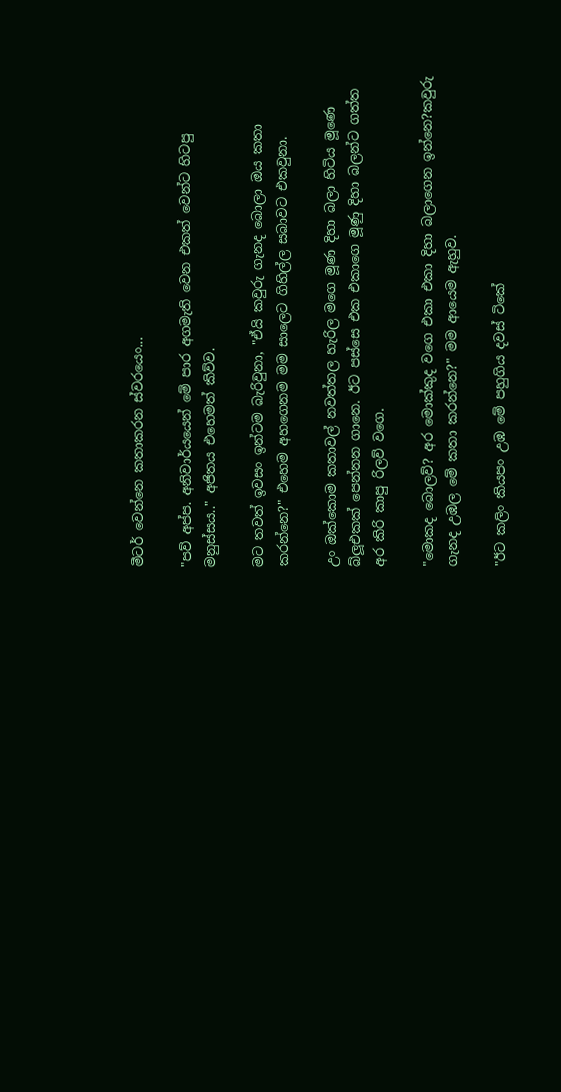මීටර් වෙන්නෙ කතාකරන ස්වරයෙං...

"පව් අප්ප. අනිවාර්යයෙන් මේ පාර අගමැති වෙන එකත් වෙන්ට හිටපු මනුස්සය.." අජිතය එහෙමත් කිව්ව.

මට තවත් ඉවසං ඉන්ටම බැරිවුනා, "ඒයි කවුරු ගැනද බොලා ඔය කතා කරන්නෙ?" එහෙම අහගෙනම මම සාලෙට ගිහිල්ල සබාවට එකවුනා.

උං ඔක්කොම කතාවල් නවත්තල හැරිල මගෙ මූණ දිහා බලා හිටිය මූණෙ බ්ලූඑකක් පෙන්නන ගානෙ. ඊට පස්සෙ එක එකාගෙ මූණු දිහා බලන්ට ගත්ත අර කිරි කාපු රිලව් වගෙ.

"මොකද බොලව්? අර මොක්කුද වගෙ එකා එකා දිහා බලාගෙන ඉන්නෙ?කවුරු ගැනද උඹල මේ කතා කරන්නෙ?" මම ආයෙම ඇහුව.

"ඊට කලිං කියපං උඹ මේ පහුගිය දවස් ටිකේ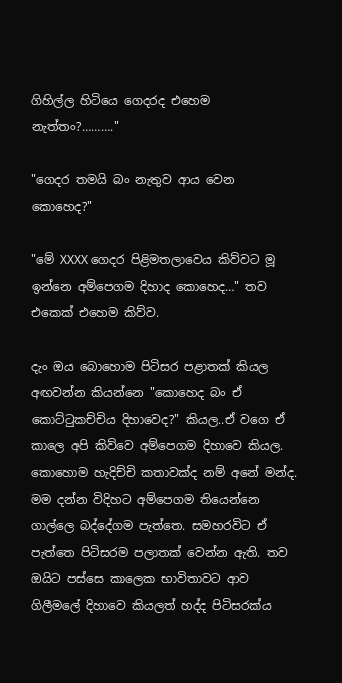ගිහිල්ල හිටියෙ ගෙදරද එහෙම නැත්තං?………."

"ගෙදර තමයි බං නැතුව ආය වෙන කොහෙද?"

"මේ XXXX ගෙදර පිළිමතලාවෙය කිව්වට මූ ඉන්නෙ අම්පෙගම දිහාද කොහෙද…" තව එකෙක් එහෙම කිව්ව.

දැං ඔය බොහොම පිටිසර පළාතක් කියල අඟවන්න කියන්නෙ "කොහෙද බං ඒ කොට්ටුකච්චිය දිහාවෙද?" කියල..ඒ වගෙ ඒ කාලෙ අපි කිව්වෙ අම්පෙගම දිහාවෙ කියල. කොහොම හැදිච්චි කතාවක්ද නම් අනේ මන්ද. මම දන්න විදිහට අම්පෙගම තියෙන්නෙ ගාල්ලෙ බද්දේගම පැත්තෙ. සමහරවිට ඒ පැත්තෙ පිටිසරම පලාතක් වෙන්න ඇති. තව ඔයිට පස්සෙ කාලෙක භාවිතාවට ආව ගිලීමලේ දිහාවෙ කියලත් හද්ද පිටිසරක්ය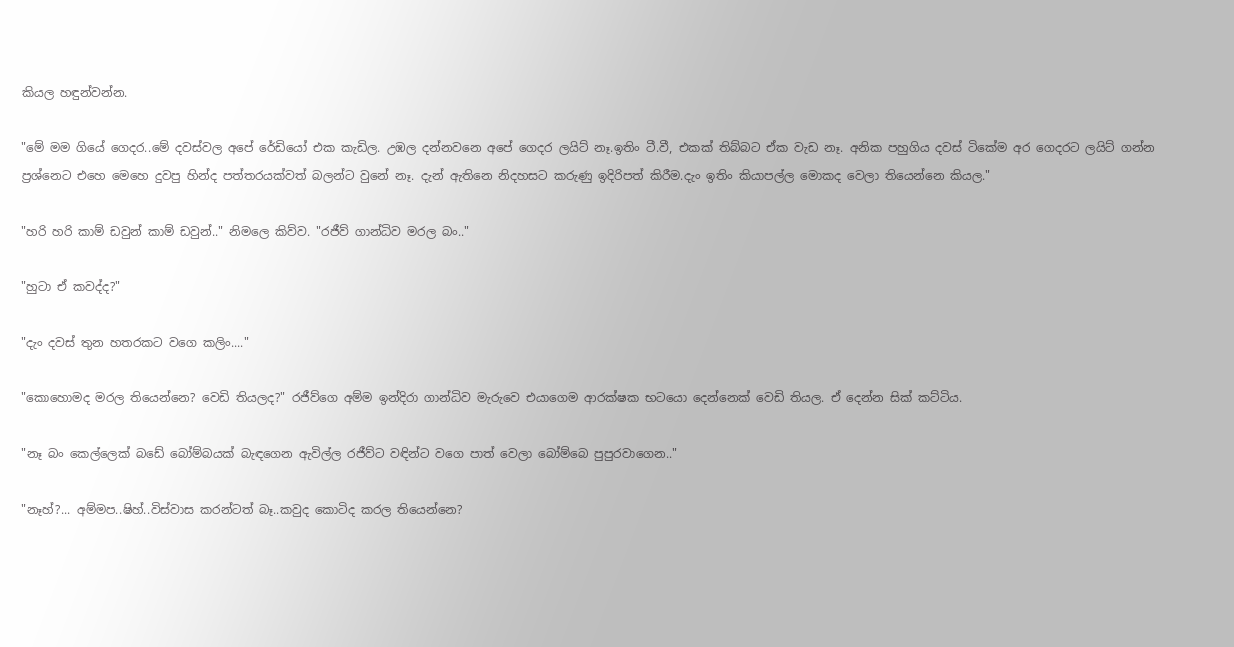කියල හඳුන්වන්න.

"මේ මම ගියේ ගෙදර..මේ දවස්වල අපේ රේඩියෝ එක කැඩිල. උඹල දන්නවනෙ අපේ ගෙදර ලයිට් නෑ.ඉතිං ටී.වී, එකක් තිබ්බට ඒක වැඩ නෑ. අනික පහුගිය දවස් ටිකේම අර ගෙදරට ලයිට් ගන්න ප්‍රශ්නෙට එහෙ මෙහෙ දුවපු හින්ද පත්තරයක්වත් බලන්ට වුනේ නෑ. දැන් ඇතිනෙ නිදහසට කරුණු ඉදිරිපත් කිරීම.දැං ඉතිං කියාපල්ල මොකද වෙලා තියෙන්නෙ කියල."

"හරි හරි කාම් ඩවුන් කාම් ඩවුන්.." නිමලෙ කිව්ව. "රජීව් ගාන්ධිව මරල බං.."

"හුටා ඒ කවද්ද?"

"දැං දවස් තුන හතරකට වගෙ කලිං...."

"කොහොමද මරල තියෙන්නෙ? වෙඩි තියලද?" රජීව්ගෙ අම්ම ඉන්දිරා ගාන්ධිව මැරුවෙ එයාගෙම ආරක්ෂක භටයො දෙන්නෙක් වෙඩි තියල. ඒ දෙන්න සික් කට්ටිය.

"නෑ බං කෙල්ලෙක් බඩේ බෝම්බයක් බැඳගෙන ඇවිල්ල රජීව්ට වඳින්ට වගෙ පාත් වෙලා බෝම්බෙ පුපුරවාගෙන.."

"නෑහ්?... අම්මප..ෂිහ්..විස්වාස කරන්ටත් බෑ..කවුද කොටිද කරල තියෙන්නෙ?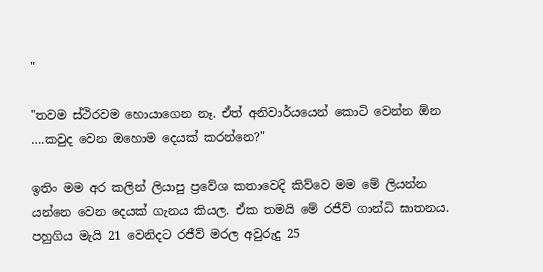"

"තවම ස්ථිරවම හොයාගෙන නෑ. ඒත් අනිවාර්යයෙන් කොටි වෙන්න ඕන ….කවුද වෙන ඔහොම දෙයක් කරන්නෙ?"

ඉතිං මම අර කලින් ලියාපු ප්‍රවේශ කතාවෙදි කිව්වෙ මම මේ ලියන්න යන්නෙ වෙන දෙයක් ගැනය කියල. ඒක තමයි මේ රජීව් ගාන්ධි ඝාතනය. පහුගිය මැයි 21 වෙනිදට රජීව් මරල අවුරුදු 25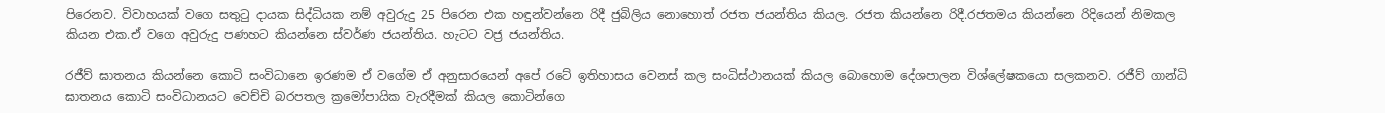පිරෙනව. විවාහයක් වගෙ සතුටු දායක සිද්ධියක නම් අවුරුදු 25 පිරෙන එක හඳුන්වන්නෙ රිදී ජුබිලිය නොහොත් රජත ජයන්තිය කියල. රජත කියන්නෙ රිදී.රජතමය කියන්නෙ රිදියෙන් නිමකල කියන එක.ඒ වගෙ අවුරුදු පණහට කියන්නෙ ස්වර්ණ ජයන්තිය. හැටට වජ්‍ර ජයන්තිය.

රජීව් ඝාතනය කියන්නෙ කොටි සංවිධානෙ ඉරණම ඒ වගේම ඒ අනුසාරයෙන් අපේ රටේ ඉතිහාසය වෙනස් කල සංධිස්ථානයක් කියල බොහොම දේශපාලන විශ්ලේෂකයො සලකනව. රජීව් ගාන්ධි ඝාතනය කොටි සංවිධානයට වෙච්චි බරපතල ක්‍රමෝපායික වැරදීමක් කියල කොටින්ගෙ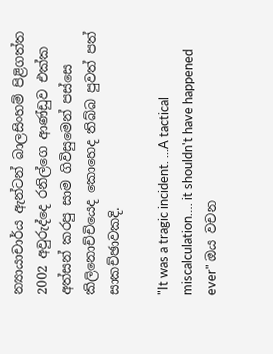න්‍යායාචාර්ය ඇන්ටන් බාලසිංහම් පිළිගත්ත 2002 අවුරුද්දෙ රනිල්ගෙ ආණ්ඩුව එක්ක අත්සන් කරපු සාම ගිවිසුමෙන් පස්සෙ කිලිනොච්චියෙද කොහෙද තිබ්බ පුවත් පත් සාකච්ඡාවකදි.

"It was a tragic incident. ...A tactical miscalculation…. it shouldn't have happened ever" ඔය වචන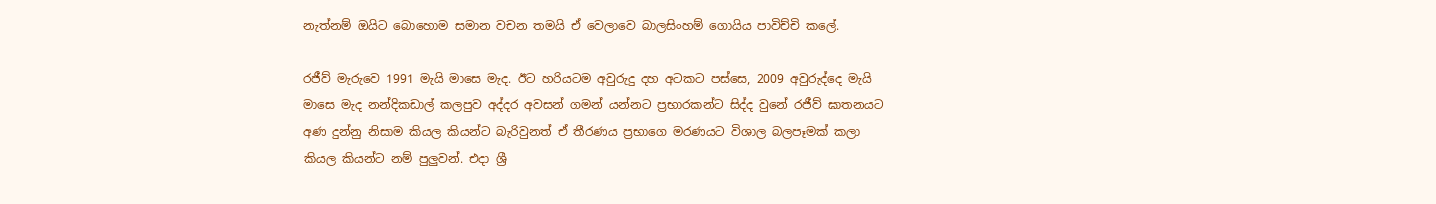නැත්නම් ඔයිට බොහොම සමාන වචන තමයි ඒ වෙලාවෙ බාලසිංහම් ගොයිය පාවිච්චි කලේ.

රජීව් මැරුවෙ 1991 මැයි මාසෙ මැද. ඊට හරියටම අවුරුදු දහ අටකට පස්සෙ, 2009 අවුරුද්දෙ මැයි මාසෙ මැද නන්දිකඩාල් කලපුව අද්දර අවසන් ගමන් යන්නට ප්‍රභාරකන්ට සිද්ද වුනේ රජීව් ඝාතනයට අණ දුන්නු නිසාම කියල කියන්ට බැරිවුනත් ඒ තීරණය ප්‍රභාගෙ මරණයට විශාල බලපෑමක් කලා කියල කියන්ට නම් පුලුවන්. එදා ශ්‍රී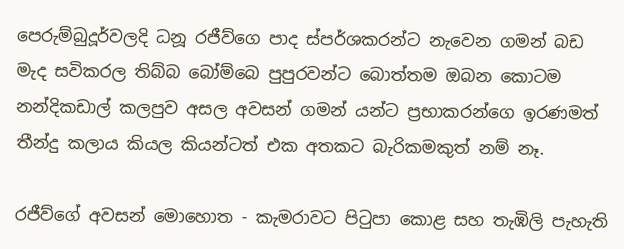පෙරුම්බුදූර්වලදි ධනූ රජීව්ගෙ පාද ස්පර්ශකරන්ට නැවෙන ගමන් බඩ මැද සවිකරල තිබ්බ බෝම්බෙ පුපුරවන්ට බොත්තම ඔබන කොටම නන්දිකඩාල් කලපුව අසල අවසන් ගමන් යන්ට ප්‍රභාකරන්ගෙ ඉරණමත් තීන්දු කලාය කියල කියන්ටත් එක අතකට බැරිකමකුත් නම් නෑ.

රජීව්ගේ අවසන් මොහොත - කැමරාවට පිටුපා කොළ සහ තැඹිලි පැහැති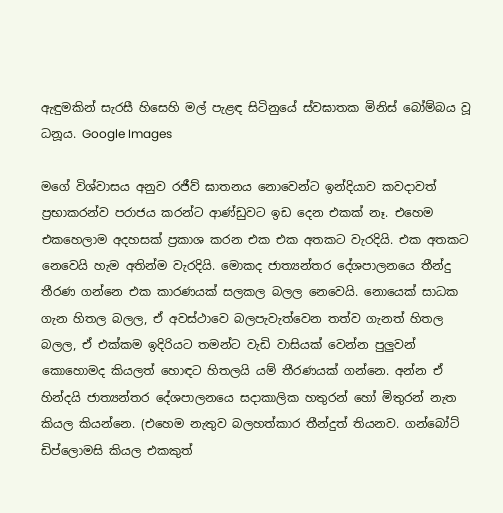ඇඳුමකින් සැරසී හිසෙහි මල් පැළඳ සිටිනුයේ ස්වඝාතක මිනිස් බෝම්බය වූ ධනූය. Google Images

මගේ විශ්වාසය අනුව රජීව් ඝාතනය නොවෙන්ට ඉන්දියාව කවදාවත් ප්‍රභාකරන්ව පරාජය කරන්ට ආණ්ඩුවට ඉඩ දෙන එකක් නෑ. එහෙම එකහෙලාම අදහසක් ප්‍රකාශ කරන එක එක අතකට වැරදියි. එක අතකට නෙවෙයි හැම අතින්ම වැරදියි. මොකද ජාත්‍යන්තර දේශපාලනයෙ තීන්දු තීරණ ගන්නෙ එක කාරණයක් සලකල බලල නෙවෙයි. නොයෙක් සාධක ගැන හිතල බලල, ඒ අවස්ථාවෙ බලපැවැත්වෙන තත්ව ගැනත් හිතල බලල, ඒ එක්කම ඉදිරියට තමන්ට වැඩි වාසියක් වෙන්න පුලුවන් කොහොමද කියලත් හොඳට හිතලයි යම් තීරණයක් ගන්නෙ. අන්න ඒ හින්දයි ජාත්‍යන්තර දේශපාලනයෙ සදාකාලික හතුරන් හෝ මිතුරන් නැත කියල කියන්නෙ. (එහෙම නැතුව බලහත්කාර තීන්දුත් තියනව. ගන්බෝට් ඩිප්ලොමසි කියල එකකුත්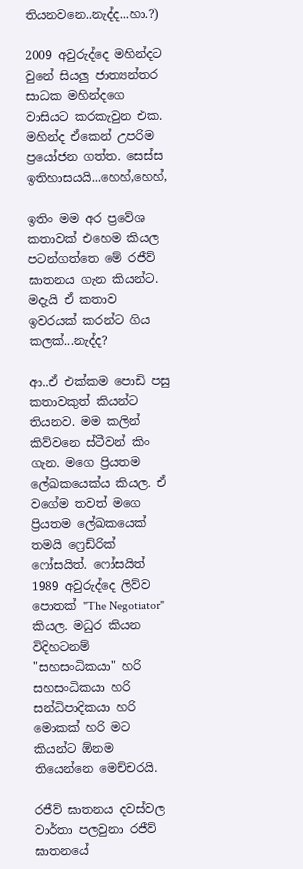තියනවනෙ..නැද්ද...හා.?)

2009 අවුරුද්දෙ මහින්දට වුනේ සියලු ජාත්‍යන්තර සාධක මහින්දගෙ වාසියට කරකැවුන එක. මහින්ද ඒකෙන් උපරිම ප්‍රයෝජන ගත්ත. සෙස්ස ඉතිහාසයයි...හෙහ්,හෙහ්,

ඉතිං මම අර ප්‍රවේශ කතාවක් එහෙම කියල පටන්ගත්තෙ මේ රජීව් ඝාතනය ගැන කියන්ට. මදැයි ඒ කතාව ඉවරයක් කරන්ට ගිය කලක්...නැද්ද?

ආ..ඒ එක්කම පොඩි පසු කතාවකුත් කියන්ට තියනව. මම කලින් කිව්වනෙ ස්ටීවන් කිං ගැන. මගෙ ප්‍රියතම ලේඛකයෙක්ය කියල. ඒ වගේම තවත් මගෙ ප්‍රියතම ලේඛකයෙක් තමයි ෆ්‍රෙඩ්රික් ෆෝසයිත්. ෆෝසයිත් 1989 අවුරුද්දෙ ලිව්ව පොතක් "The Negotiator" කියල. මධුර කියන විදිහටනම් "සහසංධිකයා" හරි සහසංධිකයා හරි සන්ධිපාදිකයා හරි මොකක් හරි මට කියන්ට ඕනම තියෙන්නෙ මෙච්චරයි.

රජීව් ඝාතනය දවස්වල වාර්තා පලවුනා රජීව් ඝාතනයේ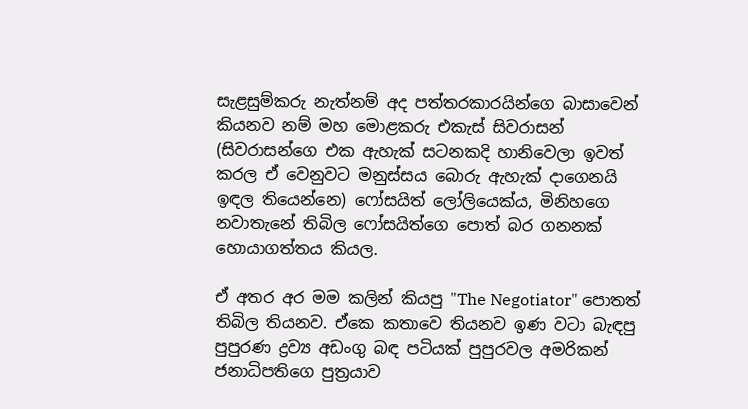සැළසුම්කරු නැත්නම් අද පත්තරකාරයින්ගෙ බාසාවෙන් කියනව නම් මහ මොළකරු එකැස් සිවරාසන් (සිවරාසන්ගෙ එක ඇහැක් සටනකදි හානිවෙලා ඉවත් කරල ඒ වෙනුවට මනුස්සය බොරු ඇහැක් දාගෙනයි ඉඳල තියෙන්නෙ) ෆෝසයිත් ලෝලියෙක්ය, මිනිහගෙ නවාතැනේ තිබිල ෆෝසයිත්ගෙ පොත් බර ගනනක් හොයාගත්තය කියල.

ඒ අතර අර මම කලින් කියපු "The Negotiator" පොතත් තිබිල තියනව. ඒකෙ කතාවෙ තියනව ඉණ වටා බැඳපු පුපුරණ ද්‍රව්‍ය අඩංගු බඳ පටියක් පුපුරවල අමරිකන් ජනාධිපතිගෙ පුත්‍රයාව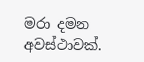මරා දමන අවස්ථාවක්.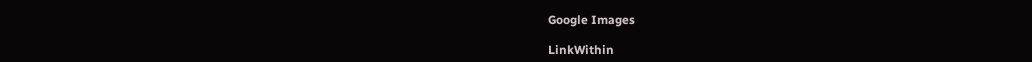Google Images

LinkWithin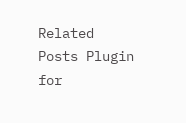Related Posts Plugin for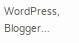WordPress, Blogger...